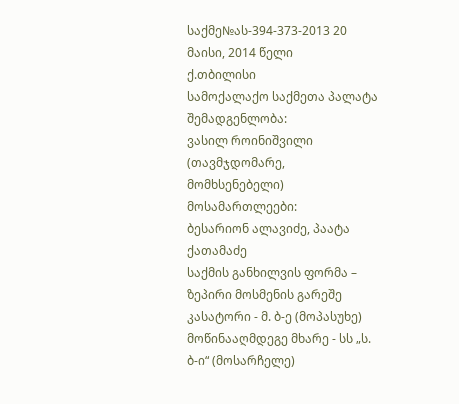საქმე№ას-394-373-2013 20 მაისი, 2014 წელი
ქ.თბილისი
სამოქალაქო საქმეთა პალატა
შემადგენლობა:
ვასილ როინიშვილი (თავმჯდომარე, მომხსენებელი)
მოსამართლეები:
ბესარიონ ალავიძე, პაატა ქათამაძე
საქმის განხილვის ფორმა – ზეპირი მოსმენის გარეშე
კასატორი - მ. ბ-ე (მოპასუხე)
მოწინააღმდეგე მხარე - სს „ს. ბ-ი“ (მოსარჩელე)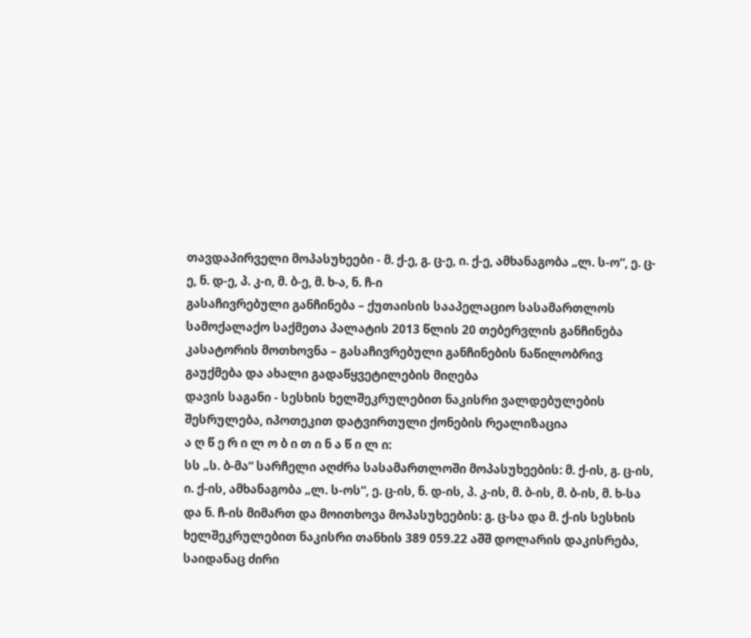თავდაპირველი მოპასუხეები - მ. ქ-ე, გ. ც-ე, ი. ქ-ე, ამხანაგობა „ლ. ს-ო“, ე. ც-ე, ნ. დ-ე, პ. კ-ი, მ. ბ-ე, მ. ხ-ა, ნ. ჩ-ი
გასაჩივრებული განჩინება – ქუთაისის სააპელაციო სასამართლოს სამოქალაქო საქმეთა პალატის 2013 წლის 20 თებერვლის განჩინება
კასატორის მოთხოვნა – გასაჩივრებული განჩინების ნაწილობრივ გაუქმება და ახალი გადაწყვეტილების მიღება
დავის საგანი - სესხის ხელშეკრულებით ნაკისრი ვალდებულების შესრულება, იპოთეკით დატვირთული ქონების რეალიზაცია
ა ღ წ ე რ ი ლ ო ბ ი თ ი ნ ა წ ი ლ ი:
სს „ს. ბ-მა“ სარჩელი აღძრა სასამართლოში მოპასუხეების: მ. ქ-ის, გ. ც-ის, ი. ქ-ის, ამხანაგობა „ლ. ს-ოს“, ე. ც-ის, ნ. დ-ის, პ. კ-ის, მ. ბ-ის, მ. ბ-ის, მ. ხ-სა და ნ. ჩ-ის მიმართ და მოითხოვა მოპასუხეების: გ. ც-სა და მ. ქ-ის სესხის ხელშეკრულებით ნაკისრი თანხის 389 059.22 აშშ დოლარის დაკისრება, საიდანაც ძირი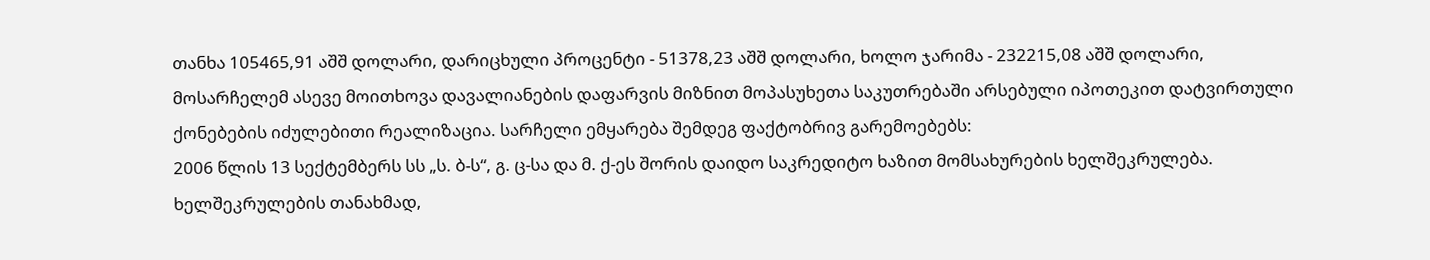თანხა 105465,91 აშშ დოლარი, დარიცხული პროცენტი - 51378,23 აშშ დოლარი, ხოლო ჯარიმა - 232215,08 აშშ დოლარი, მოსარჩელემ ასევე მოითხოვა დავალიანების დაფარვის მიზნით მოპასუხეთა საკუთრებაში არსებული იპოთეკით დატვირთული ქონებების იძულებითი რეალიზაცია. სარჩელი ემყარება შემდეგ ფაქტობრივ გარემოებებს:
2006 წლის 13 სექტემბერს სს „ს. ბ-ს“, გ. ც-სა და მ. ქ-ეს შორის დაიდო საკრედიტო ხაზით მომსახურების ხელშეკრულება. ხელშეკრულების თანახმად,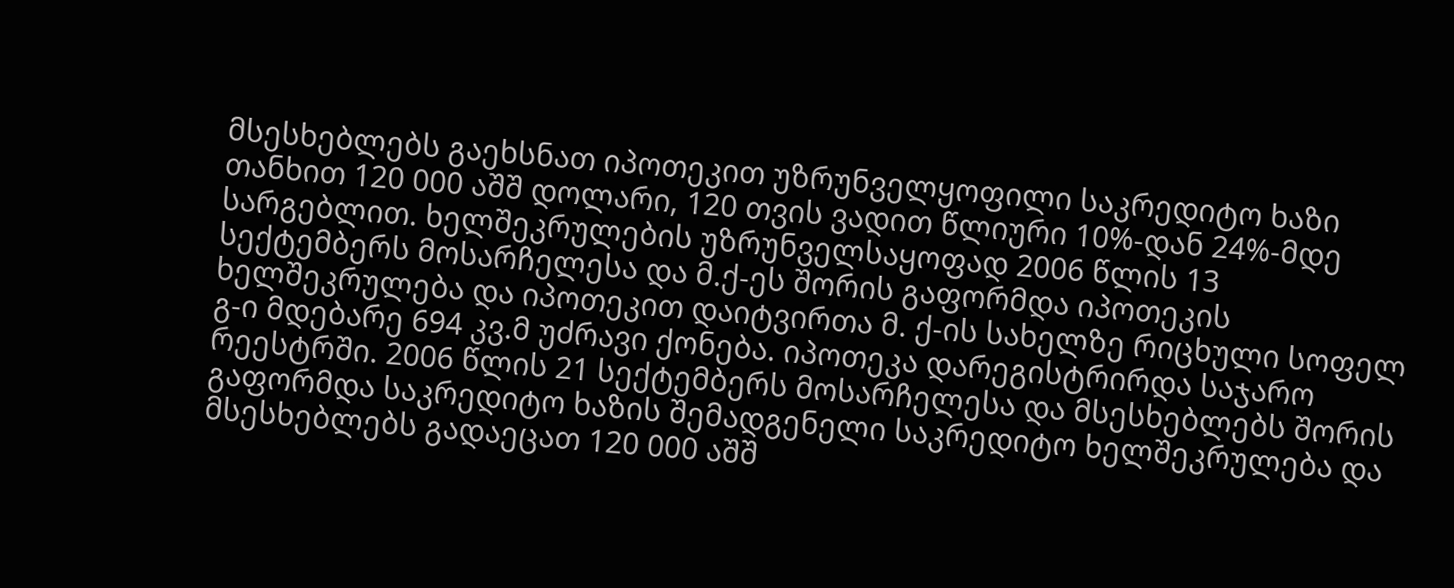მსესხებლებს გაეხსნათ იპოთეკით უზრუნველყოფილი საკრედიტო ხაზი თანხით 120 000 აშშ დოლარი, 120 თვის ვადით წლიური 10%-დან 24%-მდე სარგებლით. ხელშეკრულების უზრუნველსაყოფად 2006 წლის 13 სექტემბერს მოსარჩელესა და მ.ქ-ეს შორის გაფორმდა იპოთეკის ხელშეკრულება და იპოთეკით დაიტვირთა მ. ქ-ის სახელზე რიცხული სოფელ გ-ი მდებარე 694 კვ.მ უძრავი ქონება. იპოთეკა დარეგისტრირდა საჯარო რეესტრში. 2006 წლის 21 სექტემბერს მოსარჩელესა და მსესხებლებს შორის გაფორმდა საკრედიტო ხაზის შემადგენელი საკრედიტო ხელშეკრულება და მსესხებლებს გადაეცათ 120 000 აშშ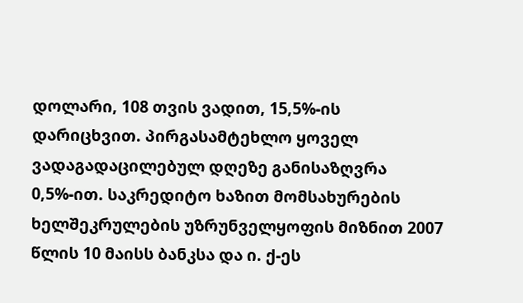დოლარი, 108 თვის ვადით, 15,5%-ის დარიცხვით. პირგასამტეხლო ყოველ ვადაგადაცილებულ დღეზე განისაზღვრა 0,5%-ით. საკრედიტო ხაზით მომსახურების ხელშეკრულების უზრუნველყოფის მიზნით 2007 წლის 10 მაისს ბანკსა და ი. ქ-ეს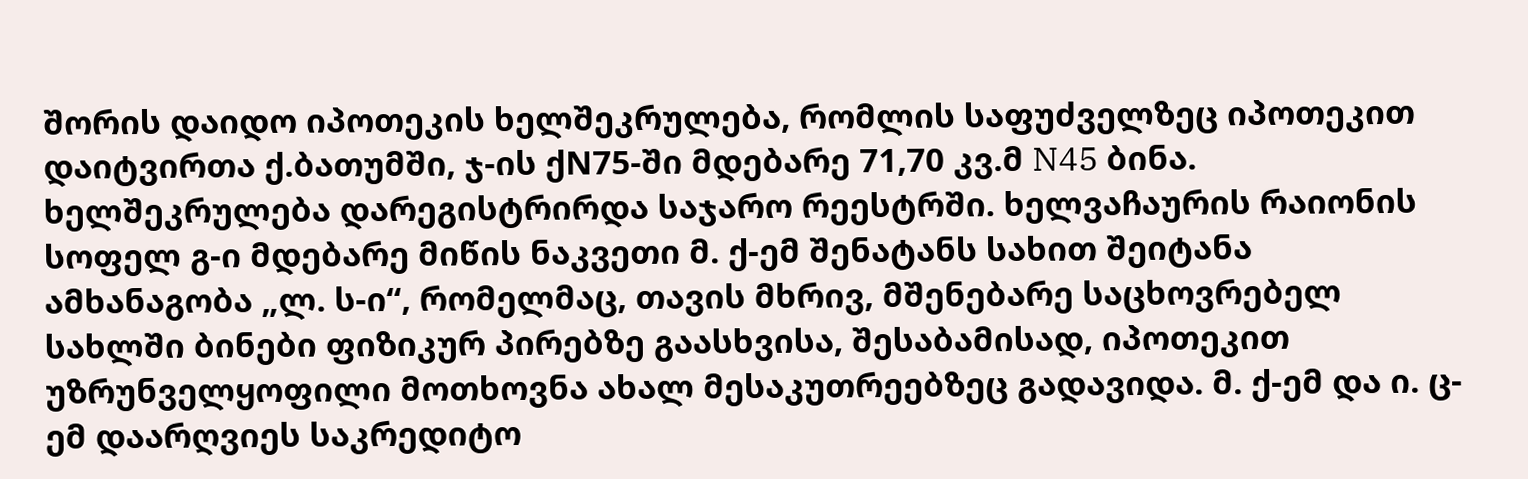შორის დაიდო იპოთეკის ხელშეკრულება, რომლის საფუძველზეც იპოთეკით დაიტვირთა ქ.ბათუმში, ჯ-ის ქN75-ში მდებარე 71,70 კვ.მ N45 ბინა. ხელშეკრულება დარეგისტრირდა საჯარო რეესტრში. ხელვაჩაურის რაიონის სოფელ გ-ი მდებარე მიწის ნაკვეთი მ. ქ-ემ შენატანს სახით შეიტანა ამხანაგობა „ლ. ს-ი“, რომელმაც, თავის მხრივ, მშენებარე საცხოვრებელ სახლში ბინები ფიზიკურ პირებზე გაასხვისა, შესაბამისად, იპოთეკით უზრუნველყოფილი მოთხოვნა ახალ მესაკუთრეებზეც გადავიდა. მ. ქ-ემ და ი. ც-ემ დაარღვიეს საკრედიტო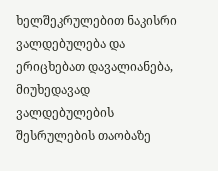ხელშეკრულებით ნაკისრი ვალდებულება და ერიცხებათ დავალიანება, მიუხედავად ვალდებულების შესრულების თაობაზე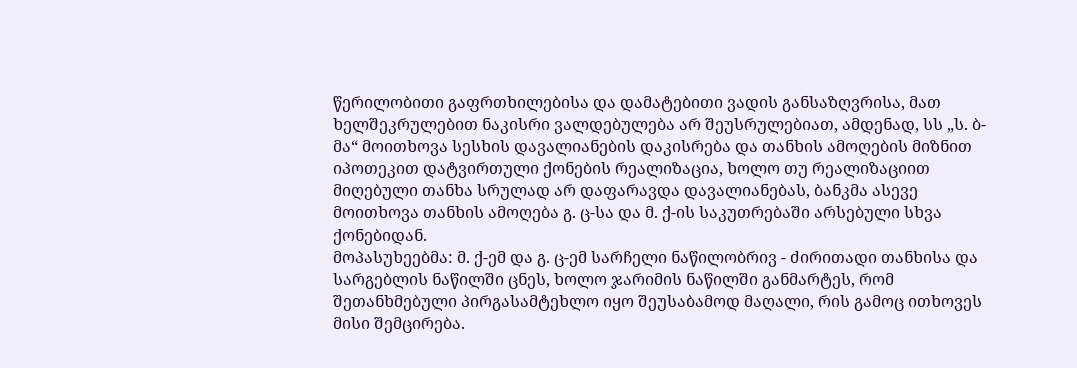წერილობითი გაფრთხილებისა და დამატებითი ვადის განსაზღვრისა, მათ ხელშეკრულებით ნაკისრი ვალდებულება არ შეუსრულებიათ, ამდენად, სს „ს. ბ-მა“ მოითხოვა სესხის დავალიანების დაკისრება და თანხის ამოღების მიზნით იპოთეკით დატვირთული ქონების რეალიზაცია, ხოლო თუ რეალიზაციით მიღებული თანხა სრულად არ დაფარავდა დავალიანებას, ბანკმა ასევე მოითხოვა თანხის ამოღება გ. ც-სა და მ. ქ-ის საკუთრებაში არსებული სხვა ქონებიდან.
მოპასუხეებმა: მ. ქ-ემ და გ. ც-ემ სარჩელი ნაწილობრივ - ძირითადი თანხისა და სარგებლის ნაწილში ცნეს, ხოლო ჯარიმის ნაწილში განმარტეს, რომ შეთანხმებული პირგასამტეხლო იყო შეუსაბამოდ მაღალი, რის გამოც ითხოვეს მისი შემცირება.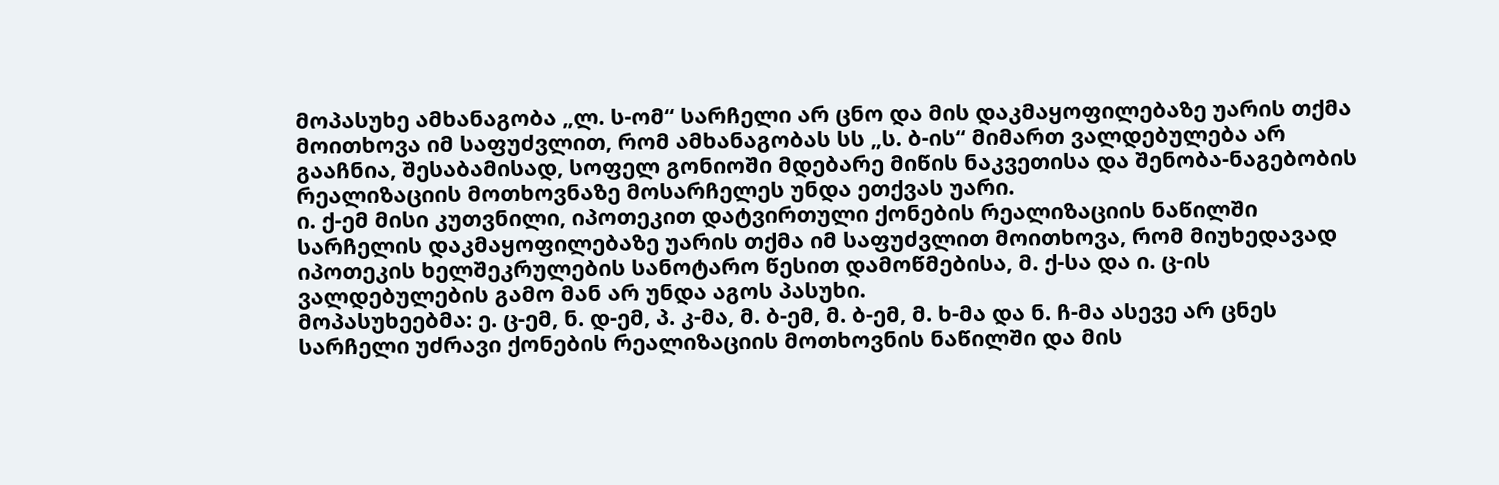მოპასუხე ამხანაგობა „ლ. ს-ომ“ სარჩელი არ ცნო და მის დაკმაყოფილებაზე უარის თქმა მოითხოვა იმ საფუძვლით, რომ ამხანაგობას სს „ს. ბ-ის“ მიმართ ვალდებულება არ გააჩნია, შესაბამისად, სოფელ გონიოში მდებარე მიწის ნაკვეთისა და შენობა-ნაგებობის რეალიზაციის მოთხოვნაზე მოსარჩელეს უნდა ეთქვას უარი.
ი. ქ-ემ მისი კუთვნილი, იპოთეკით დატვირთული ქონების რეალიზაციის ნაწილში სარჩელის დაკმაყოფილებაზე უარის თქმა იმ საფუძვლით მოითხოვა, რომ მიუხედავად იპოთეკის ხელშეკრულების სანოტარო წესით დამოწმებისა, მ. ქ-სა და ი. ც-ის ვალდებულების გამო მან არ უნდა აგოს პასუხი.
მოპასუხეებმა: ე. ც-ემ, ნ. დ-ემ, პ. კ-მა, მ. ბ-ემ, მ. ბ-ემ, მ. ხ-მა და ნ. ჩ-მა ასევე არ ცნეს სარჩელი უძრავი ქონების რეალიზაციის მოთხოვნის ნაწილში და მის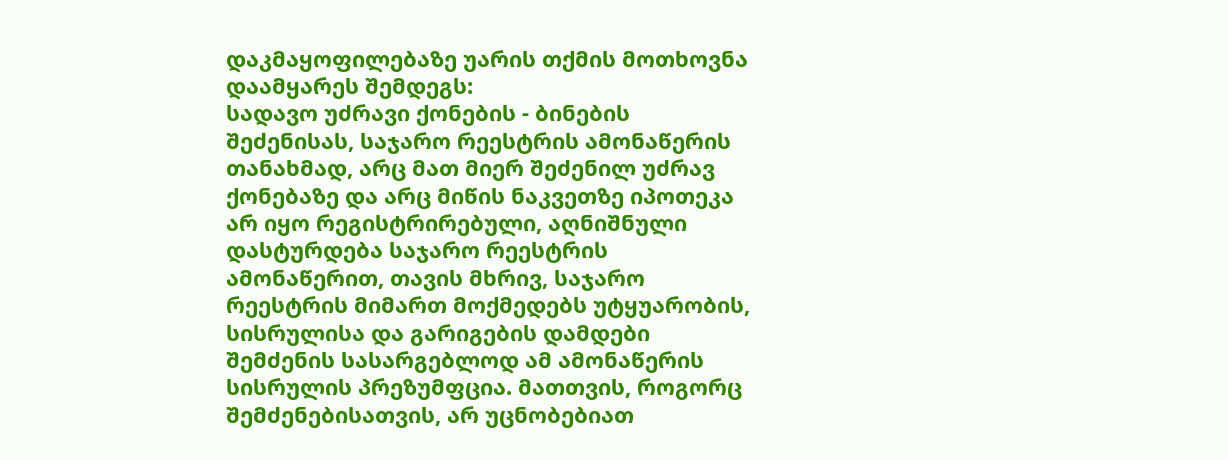დაკმაყოფილებაზე უარის თქმის მოთხოვნა დაამყარეს შემდეგს:
სადავო უძრავი ქონების - ბინების შეძენისას, საჯარო რეესტრის ამონაწერის თანახმად, არც მათ მიერ შეძენილ უძრავ ქონებაზე და არც მიწის ნაკვეთზე იპოთეკა არ იყო რეგისტრირებული, აღნიშნული დასტურდება საჯარო რეესტრის ამონაწერით, თავის მხრივ, საჯარო რეესტრის მიმართ მოქმედებს უტყუარობის, სისრულისა და გარიგების დამდები შემძენის სასარგებლოდ ამ ამონაწერის სისრულის პრეზუმფცია. მათთვის, როგორც შემძენებისათვის, არ უცნობებიათ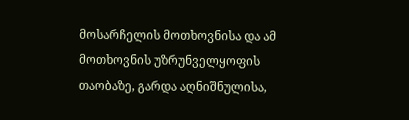მოსარჩელის მოთხოვნისა და ამ მოთხოვნის უზრუნველყოფის თაობაზე, გარდა აღნიშნულისა,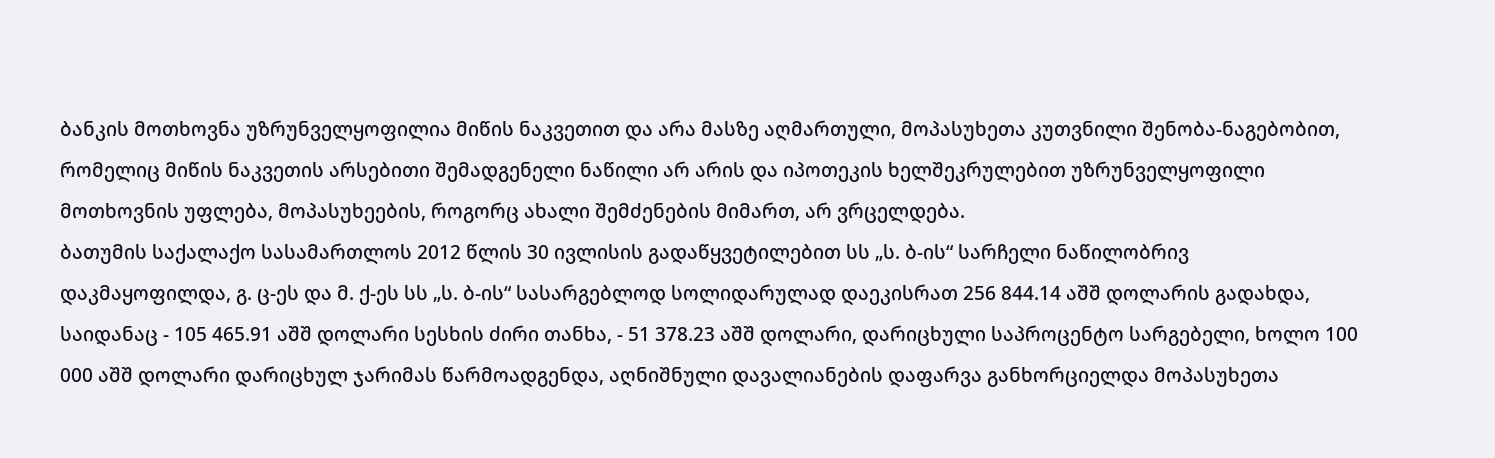ბანკის მოთხოვნა უზრუნველყოფილია მიწის ნაკვეთით და არა მასზე აღმართული, მოპასუხეთა კუთვნილი შენობა-ნაგებობით, რომელიც მიწის ნაკვეთის არსებითი შემადგენელი ნაწილი არ არის და იპოთეკის ხელშეკრულებით უზრუნველყოფილი მოთხოვნის უფლება, მოპასუხეების, როგორც ახალი შემძენების მიმართ, არ ვრცელდება.
ბათუმის საქალაქო სასამართლოს 2012 წლის 30 ივლისის გადაწყვეტილებით სს „ს. ბ-ის“ სარჩელი ნაწილობრივ დაკმაყოფილდა, გ. ც-ეს და მ. ქ-ეს სს „ს. ბ-ის“ სასარგებლოდ სოლიდარულად დაეკისრათ 256 844.14 აშშ დოლარის გადახდა, საიდანაც - 105 465.91 აშშ დოლარი სესხის ძირი თანხა, - 51 378.23 აშშ დოლარი, დარიცხული საპროცენტო სარგებელი, ხოლო 100 000 აშშ დოლარი დარიცხულ ჯარიმას წარმოადგენდა, აღნიშნული დავალიანების დაფარვა განხორციელდა მოპასუხეთა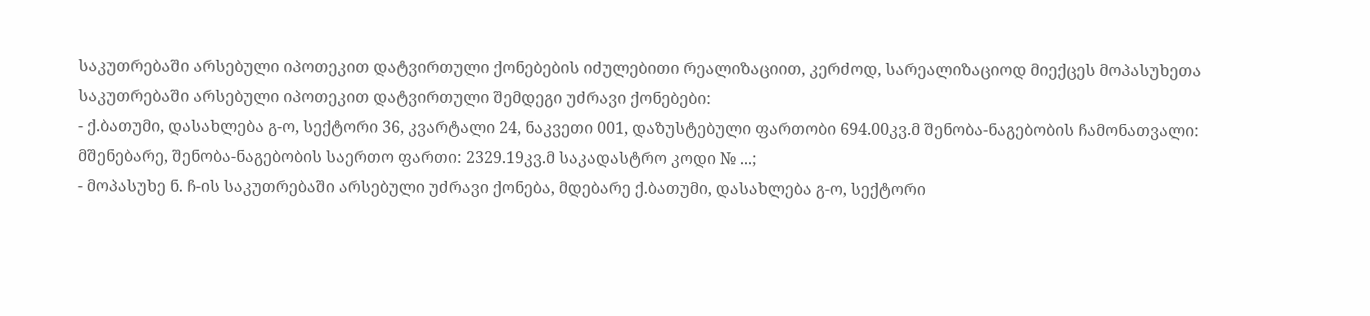საკუთრებაში არსებული იპოთეკით დატვირთული ქონებების იძულებითი რეალიზაციით, კერძოდ, სარეალიზაციოდ მიექცეს მოპასუხეთა
საკუთრებაში არსებული იპოთეკით დატვირთული შემდეგი უძრავი ქონებები:
- ქ.ბათუმი, დასახლება გ-ო, სექტორი 36, კვარტალი 24, ნაკვეთი 001, დაზუსტებული ფართობი 694.00კვ.მ შენობა-ნაგებობის ჩამონათვალი: მშენებარე, შენობა-ნაგებობის საერთო ფართი: 2329.19კვ.მ საკადასტრო კოდი № ...;
- მოპასუხე ნ. ჩ-ის საკუთრებაში არსებული უძრავი ქონება, მდებარე ქ.ბათუმი, დასახლება გ-ო, სექტორი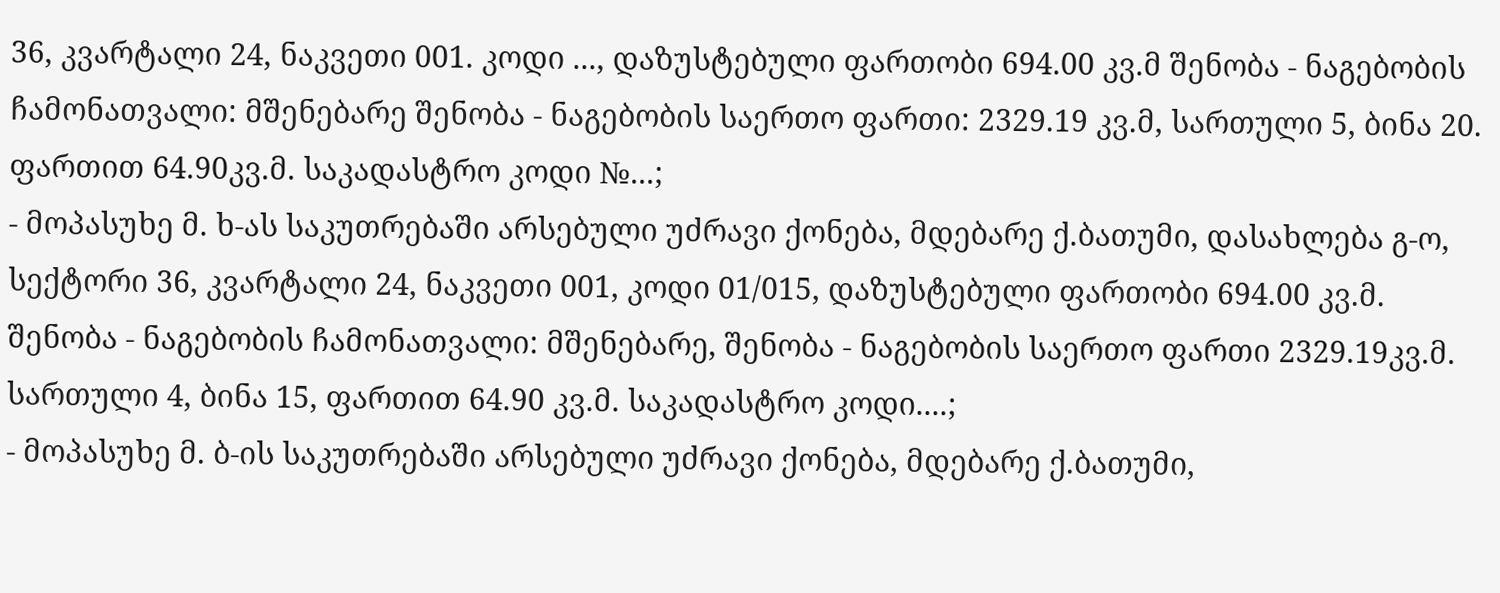36, კვარტალი 24, ნაკვეთი 001. კოდი ..., დაზუსტებული ფართობი 694.00 კვ.მ შენობა - ნაგებობის ჩამონათვალი: მშენებარე შენობა - ნაგებობის საერთო ფართი: 2329.19 კვ.მ, სართული 5, ბინა 20. ფართით 64.90კვ.მ. საკადასტრო კოდი №...;
- მოპასუხე მ. ხ-ას საკუთრებაში არსებული უძრავი ქონება, მდებარე ქ.ბათუმი, დასახლება გ-ო, სექტორი 36, კვარტალი 24, ნაკვეთი 001, კოდი 01/015, დაზუსტებული ფართობი 694.00 კვ.მ. შენობა - ნაგებობის ჩამონათვალი: მშენებარე, შენობა - ნაგებობის საერთო ფართი 2329.19კვ.მ. სართული 4, ბინა 15, ფართით 64.90 კვ.მ. საკადასტრო კოდი....;
- მოპასუხე მ. ბ-ის საკუთრებაში არსებული უძრავი ქონება, მდებარე ქ.ბათუმი,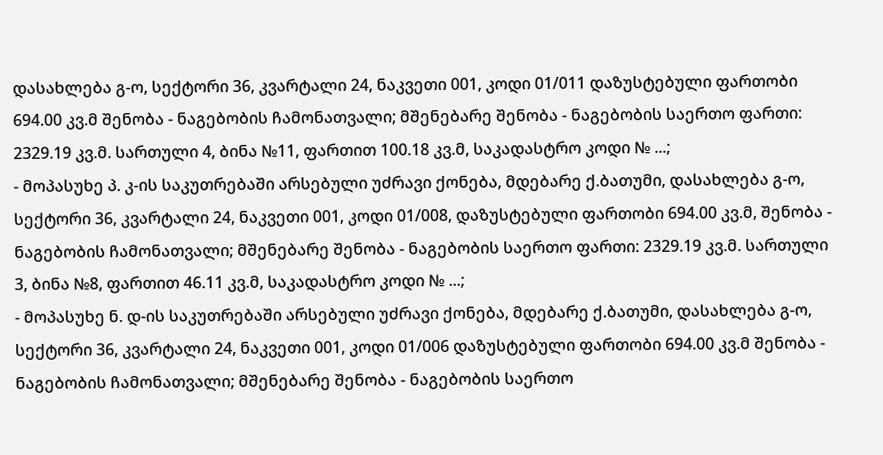დასახლება გ-ო, სექტორი 36, კვარტალი 24, ნაკვეთი 001, კოდი 01/011 დაზუსტებული ფართობი 694.00 კვ.მ შენობა - ნაგებობის ჩამონათვალი; მშენებარე შენობა - ნაგებობის საერთო ფართი: 2329.19 კვ.მ. სართული 4, ბინა №11, ფართით 100.18 კვ.მ, საკადასტრო კოდი № ...;
- მოპასუხე პ. კ-ის საკუთრებაში არსებული უძრავი ქონება, მდებარე ქ.ბათუმი, დასახლება გ-ო, სექტორი 36, კვარტალი 24, ნაკვეთი 001, კოდი 01/008, დაზუსტებული ფართობი 694.00 კვ.მ, შენობა - ნაგებობის ჩამონათვალი; მშენებარე შენობა - ნაგებობის საერთო ფართი: 2329.19 კვ.მ. სართული 3, ბინა №8, ფართით 46.11 კვ.მ, საკადასტრო კოდი № ...;
- მოპასუხე ნ. დ-ის საკუთრებაში არსებული უძრავი ქონება, მდებარე ქ.ბათუმი, დასახლება გ-ო, სექტორი 36, კვარტალი 24, ნაკვეთი 001, კოდი 01/006 დაზუსტებული ფართობი 694.00 კვ.მ შენობა - ნაგებობის ჩამონათვალი; მშენებარე შენობა - ნაგებობის საერთო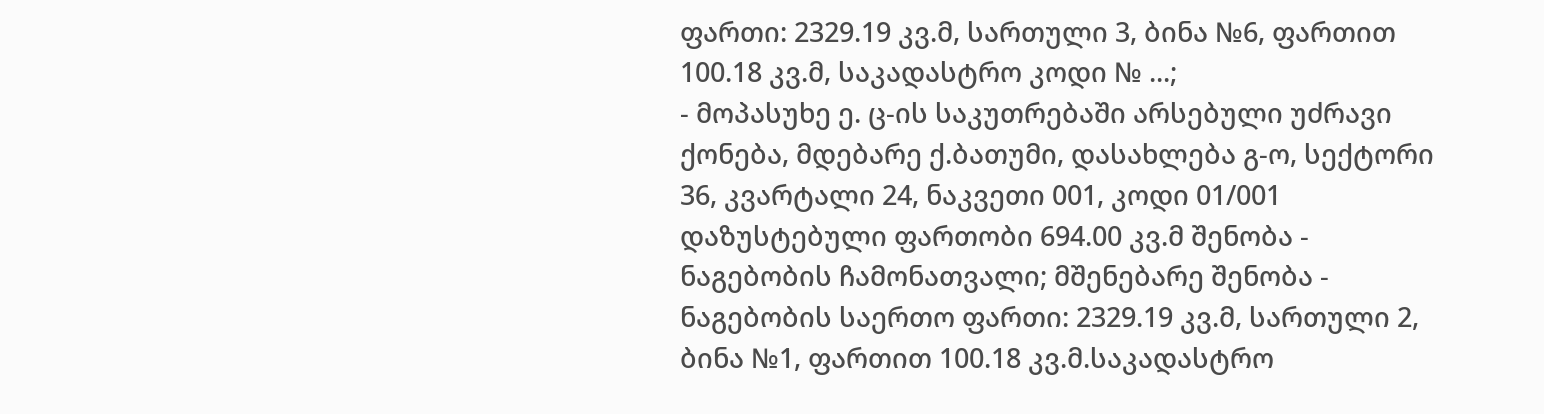ფართი: 2329.19 კვ.მ, სართული 3, ბინა №6, ფართით 100.18 კვ.მ, საკადასტრო კოდი № ...;
- მოპასუხე ე. ც-ის საკუთრებაში არსებული უძრავი ქონება, მდებარე ქ.ბათუმი, დასახლება გ-ო, სექტორი 36, კვარტალი 24, ნაკვეთი 001, კოდი 01/001 დაზუსტებული ფართობი 694.00 კვ.მ შენობა - ნაგებობის ჩამონათვალი; მშენებარე შენობა - ნაგებობის საერთო ფართი: 2329.19 კვ.მ, სართული 2, ბინა №1, ფართით 100.18 კვ.მ.საკადასტრო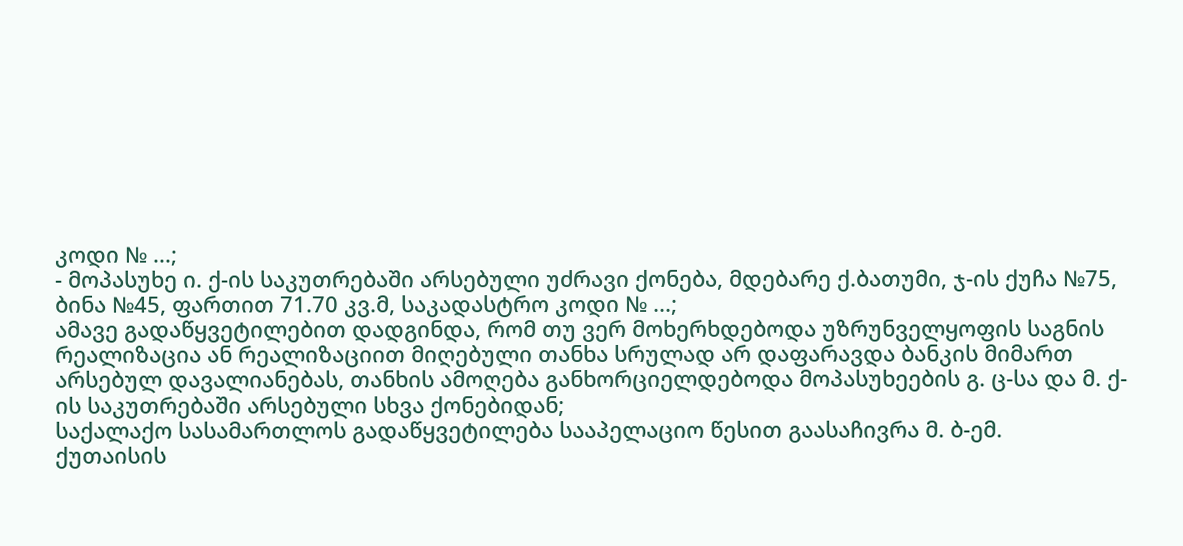კოდი № ...;
- მოპასუხე ი. ქ-ის საკუთრებაში არსებული უძრავი ქონება, მდებარე ქ.ბათუმი, ჯ-ის ქუჩა №75, ბინა №45, ფართით 71.70 კვ.მ, საკადასტრო კოდი № ...;
ამავე გადაწყვეტილებით დადგინდა, რომ თუ ვერ მოხერხდებოდა უზრუნველყოფის საგნის რეალიზაცია ან რეალიზაციით მიღებული თანხა სრულად არ დაფარავდა ბანკის მიმართ არსებულ დავალიანებას, თანხის ამოღება განხორციელდებოდა მოპასუხეების გ. ც-სა და მ. ქ-ის საკუთრებაში არსებული სხვა ქონებიდან;
საქალაქო სასამართლოს გადაწყვეტილება სააპელაციო წესით გაასაჩივრა მ. ბ-ემ.
ქუთაისის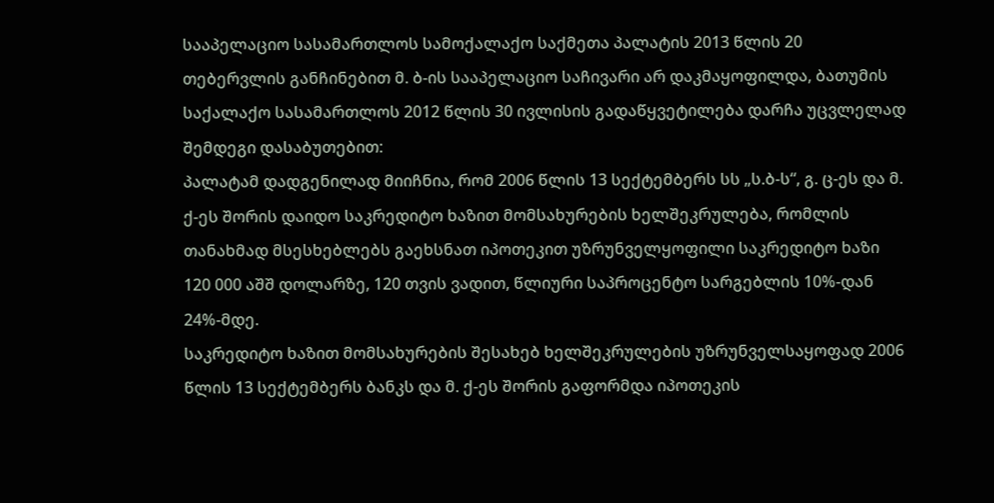სააპელაციო სასამართლოს სამოქალაქო საქმეთა პალატის 2013 წლის 20 თებერვლის განჩინებით მ. ბ-ის სააპელაციო საჩივარი არ დაკმაყოფილდა, ბათუმის საქალაქო სასამართლოს 2012 წლის 30 ივლისის გადაწყვეტილება დარჩა უცვლელად შემდეგი დასაბუთებით:
პალატამ დადგენილად მიიჩნია, რომ 2006 წლის 13 სექტემბერს სს „ს.ბ-ს“, გ. ც-ეს და მ. ქ-ეს შორის დაიდო საკრედიტო ხაზით მომსახურების ხელშეკრულება, რომლის თანახმად მსესხებლებს გაეხსნათ იპოთეკით უზრუნველყოფილი საკრედიტო ხაზი 120 000 აშშ დოლარზე, 120 თვის ვადით, წლიური საპროცენტო სარგებლის 10%-დან 24%-მდე.
საკრედიტო ხაზით მომსახურების შესახებ ხელშეკრულების უზრუნველსაყოფად 2006 წლის 13 სექტემბერს ბანკს და მ. ქ-ეს შორის გაფორმდა იპოთეკის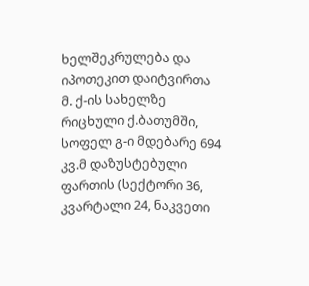ხელშეკრულება და იპოთეკით დაიტვირთა მ. ქ-ის სახელზე რიცხული ქ.ბათუმში, სოფელ გ-ი მდებარე 694 კვ.მ დაზუსტებული ფართის (სექტორი 36, კვარტალი 24, ნაკვეთი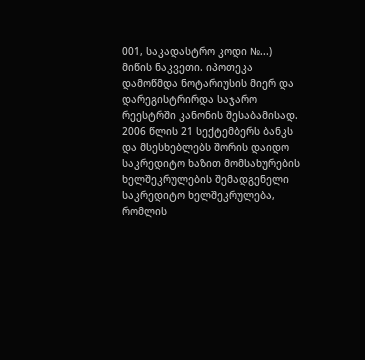001, საკადასტრო კოდი №...) მიწის ნაკვეთი. იპოთეკა დამოწმდა ნოტარიუსის მიერ და დარეგისტრირდა საჯარო რეესტრში კანონის შესაბამისად.
2006 წლის 21 სექტემბერს ბანკს და მსესხებლებს შორის დაიდო საკრედიტო ხაზით მომსახურების ხელშეკრულების შემადგენელი საკრედიტო ხელშეკრულება, რომლის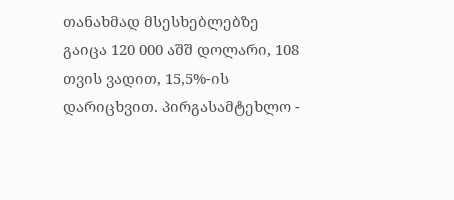თანახმად მსესხებლებზე გაიცა 120 000 აშშ დოლარი, 108 თვის ვადით, 15,5%-ის დარიცხვით. პირგასამტეხლო -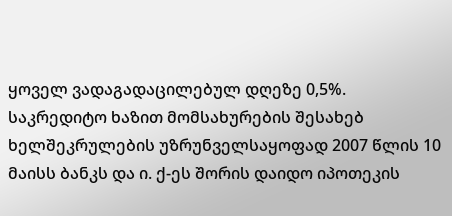ყოველ ვადაგადაცილებულ დღეზე 0,5%.
საკრედიტო ხაზით მომსახურების შესახებ ხელშეკრულების უზრუნველსაყოფად 2007 წლის 10 მაისს ბანკს და ი. ქ-ეს შორის დაიდო იპოთეკის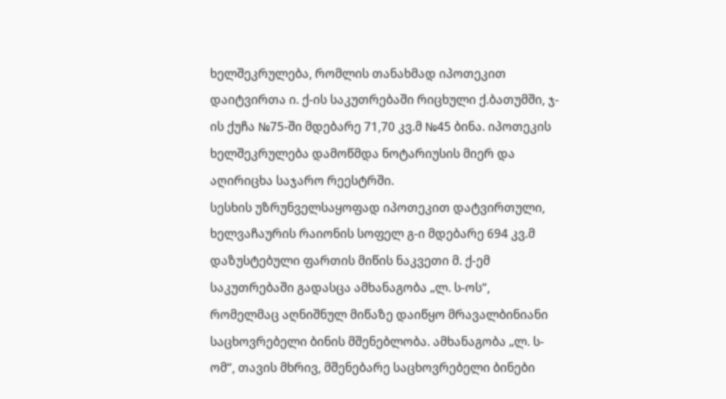ხელშეკრულება, რომლის თანახმად იპოთეკით დაიტვირთა ი. ქ-ის საკუთრებაში რიცხული ქ.ბათუმში, ჯ-ის ქუჩა №75-ში მდებარე 71,70 კვ.მ №45 ბინა. იპოთეკის ხელშეკრულება დამოწმდა ნოტარიუსის მიერ და აღირიცხა საჯარო რეესტრში.
სესხის უზრუნველსაყოფად იპოთეკით დატვირთული, ხელვაჩაურის რაიონის სოფელ გ-ი მდებარე 694 კვ.მ დაზუსტებული ფართის მიწის ნაკვეთი მ. ქ-ემ საკუთრებაში გადასცა ამხანაგობა „ლ. ს-ოს“, რომელმაც აღნიშნულ მიწაზე დაიწყო მრავალბინიანი საცხოვრებელი ბინის მშენებლობა. ამხანაგობა „ლ. ს-ომ“, თავის მხრივ, მშენებარე საცხოვრებელი ბინები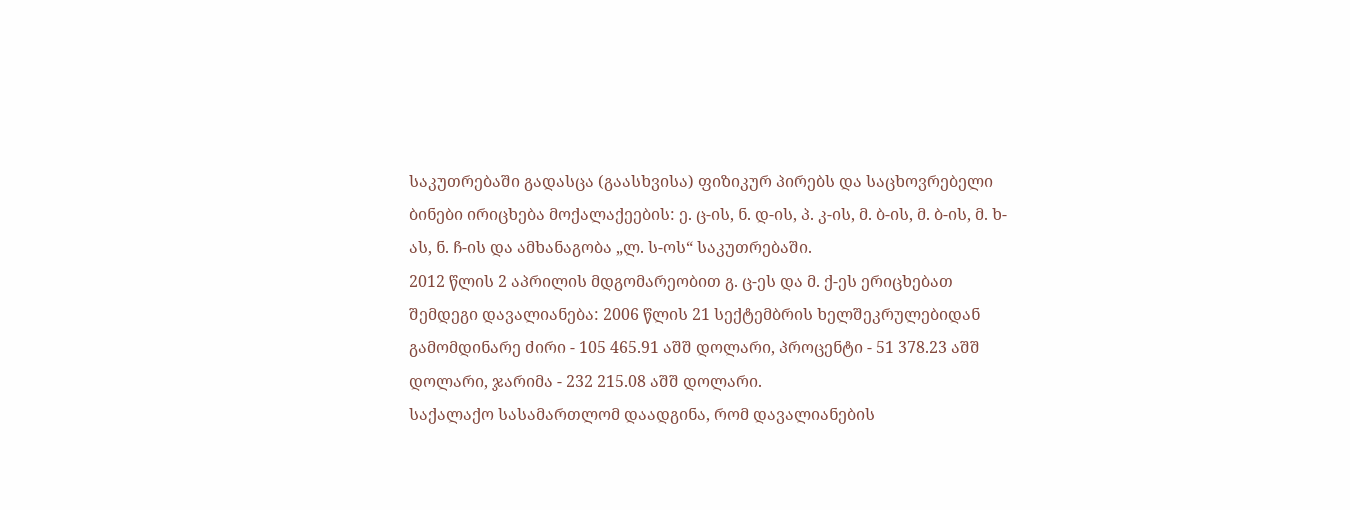საკუთრებაში გადასცა (გაასხვისა) ფიზიკურ პირებს და საცხოვრებელი ბინები ირიცხება მოქალაქეების: ე. ც-ის, ნ. დ-ის, პ. კ-ის, მ. ბ-ის, მ. ბ-ის, მ. ხ-ას, ნ. ჩ-ის და ამხანაგობა „ლ. ს-ოს“ საკუთრებაში.
2012 წლის 2 აპრილის მდგომარეობით გ. ც-ეს და მ. ქ-ეს ერიცხებათ შემდეგი დავალიანება: 2006 წლის 21 სექტემბრის ხელშეკრულებიდან გამომდინარე ძირი - 105 465.91 აშშ დოლარი, პროცენტი - 51 378.23 აშშ დოლარი, ჯარიმა - 232 215.08 აშშ დოლარი.
საქალაქო სასამართლომ დაადგინა, რომ დავალიანების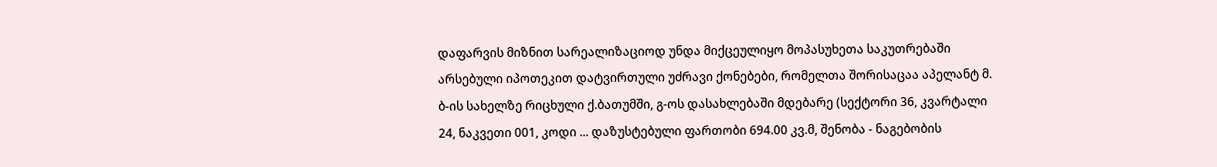დაფარვის მიზნით სარეალიზაციოდ უნდა მიქცეულიყო მოპასუხეთა საკუთრებაში არსებული იპოთეკით დატვირთული უძრავი ქონებები, რომელთა შორისაცაა აპელანტ მ. ბ-ის სახელზე რიცხული ქ.ბათუმში, გ-ოს დასახლებაში მდებარე (სექტორი 36, კვარტალი 24, ნაკვეთი 001, კოდი ... დაზუსტებული ფართობი 694.00 კვ.მ, შენობა - ნაგებობის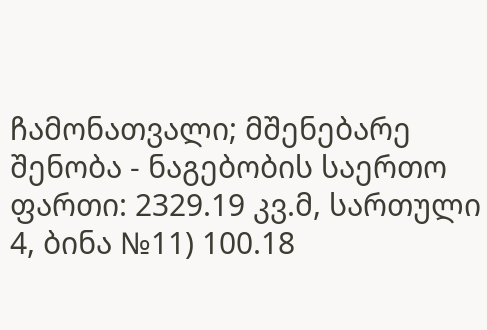ჩამონათვალი; მშენებარე შენობა - ნაგებობის საერთო ფართი: 2329.19 კვ.მ, სართული 4, ბინა №11) 100.18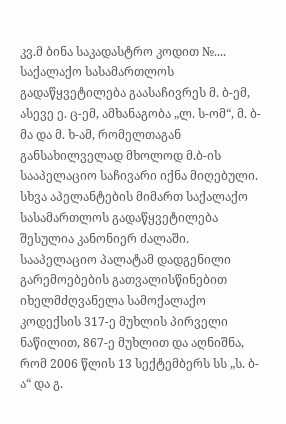კვ.მ ბინა საკადასტრო კოდით №....
საქალაქო სასამართლოს გადაწყვეტილება გაასაჩივრეს მ. ბ-ემ, ასევე ე. ც-ემ, ამხანაგობა „ლ. ს-ომ“, მ. ბ-მა და მ. ხ-ამ, რომელთაგან განსახილველად მხოლოდ მ.ბ-ის სააპელაციო საჩივარი იქნა მიღებული. სხვა აპელანტების მიმართ საქალაქო სასამართლოს გადაწყვეტილება შესულია კანონიერ ძალაში.
სააპელაციო პალატამ დადგენილი გარემოებების გათვალისწინებით იხელმძღვანელა სამოქალაქო კოდექსის 317-ე მუხლის პირველი ნაწილით, 867-ე მუხლით და აღნიშნა, რომ 2006 წლის 13 სექტემბერს სს „ს. ბ-ა“ და გ.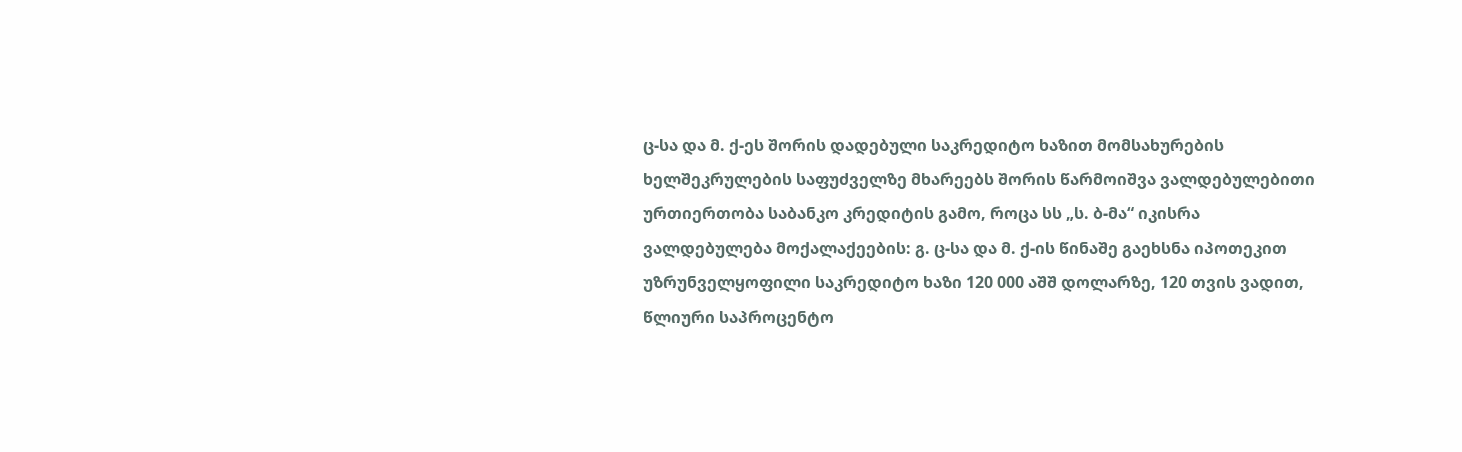ც-სა და მ. ქ-ეს შორის დადებული საკრედიტო ხაზით მომსახურების ხელშეკრულების საფუძველზე მხარეებს შორის წარმოიშვა ვალდებულებითი ურთიერთობა საბანკო კრედიტის გამო, როცა სს „ს. ბ-მა“ იკისრა ვალდებულება მოქალაქეების: გ. ც-სა და მ. ქ-ის წინაშე გაეხსნა იპოთეკით უზრუნველყოფილი საკრედიტო ხაზი 120 000 აშშ დოლარზე, 120 თვის ვადით, წლიური საპროცენტო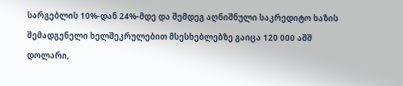სარგებლის 10%-დან 24%-მდე და შემდეგ აღნიშნული საკრედიტო ხაზის შემადგენელი ხელშეკრულებით მსესხებლებზე გაიცა 120 000 აშშ დოლარი,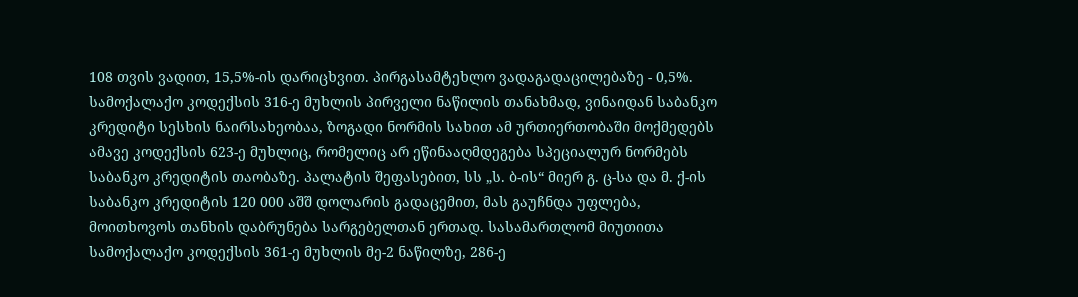108 თვის ვადით, 15,5%-ის დარიცხვით. პირგასამტეხლო ვადაგადაცილებაზე - 0,5%. სამოქალაქო კოდექსის 316-ე მუხლის პირველი ნაწილის თანახმად, ვინაიდან საბანკო კრედიტი სესხის ნაირსახეობაა, ზოგადი ნორმის სახით ამ ურთიერთობაში მოქმედებს ამავე კოდექსის 623-ე მუხლიც, რომელიც არ ეწინააღმდეგება სპეციალურ ნორმებს საბანკო კრედიტის თაობაზე. პალატის შეფასებით, სს „ს. ბ-ის“ მიერ გ. ც-სა და მ. ქ-ის საბანკო კრედიტის 120 000 აშშ დოლარის გადაცემით, მას გაუჩნდა უფლება, მოითხოვოს თანხის დაბრუნება სარგებელთან ერთად. სასამართლომ მიუთითა სამოქალაქო კოდექსის 361-ე მუხლის მე-2 ნაწილზე, 286-ე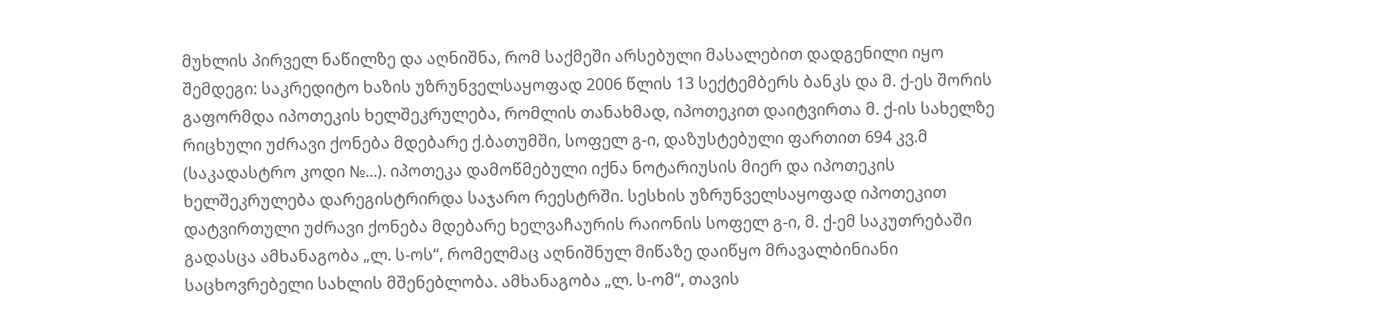მუხლის პირველ ნაწილზე და აღნიშნა, რომ საქმეში არსებული მასალებით დადგენილი იყო შემდეგი: საკრედიტო ხაზის უზრუნველსაყოფად 2006 წლის 13 სექტემბერს ბანკს და მ. ქ-ეს შორის გაფორმდა იპოთეკის ხელშეკრულება, რომლის თანახმად, იპოთეკით დაიტვირთა მ. ქ-ის სახელზე რიცხული უძრავი ქონება მდებარე ქ.ბათუმში, სოფელ გ-ი, დაზუსტებული ფართით 694 კვ.მ (საკადასტრო კოდი №...). იპოთეკა დამოწმებული იქნა ნოტარიუსის მიერ და იპოთეკის ხელშეკრულება დარეგისტრირდა საჯარო რეესტრში. სესხის უზრუნველსაყოფად იპოთეკით დატვირთული უძრავი ქონება მდებარე ხელვაჩაურის რაიონის სოფელ გ-ი, მ. ქ-ემ საკუთრებაში გადასცა ამხანაგობა „ლ. ს-ოს“, რომელმაც აღნიშნულ მიწაზე დაიწყო მრავალბინიანი საცხოვრებელი სახლის მშენებლობა. ამხანაგობა „ლ. ს-ომ“, თავის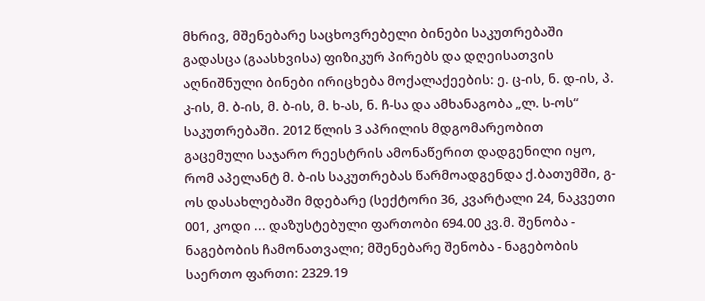მხრივ, მშენებარე საცხოვრებელი ბინები საკუთრებაში გადასცა (გაასხვისა) ფიზიკურ პირებს და დღეისათვის აღნიშნული ბინები ირიცხება მოქალაქეების: ე. ც-ის, ნ. დ-ის, პ. კ-ის, მ. ბ-ის, მ. ბ-ის, მ. ხ-ას, ნ. ჩ-სა და ამხანაგობა „ლ. ს-ოს“ საკუთრებაში. 2012 წლის 3 აპრილის მდგომარეობით გაცემული საჯარო რეესტრის ამონაწერით დადგენილი იყო, რომ აპელანტ მ. ბ-ის საკუთრებას წარმოადგენდა ქ.ბათუმში, გ-ოს დასახლებაში მდებარე (სექტორი 36, კვარტალი 24, ნაკვეთი 001, კოდი ... დაზუსტებული ფართობი 694.00 კვ.მ. შენობა - ნაგებობის ჩამონათვალი; მშენებარე შენობა - ნაგებობის საერთო ფართი: 2329.19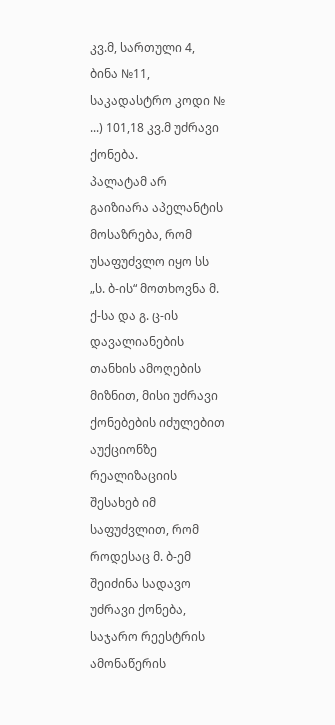კვ.მ, სართული 4, ბინა №11, საკადასტრო კოდი № ...) 101,18 კვ.მ უძრავი ქონება.
პალატამ არ გაიზიარა აპელანტის მოსაზრება, რომ უსაფუძვლო იყო სს „ს. ბ-ის“ მოთხოვნა მ. ქ-სა და გ. ც-ის დავალიანების თანხის ამოღების მიზნით, მისი უძრავი ქონებების იძულებით აუქციონზე რეალიზაციის შესახებ იმ საფუძვლით, რომ როდესაც მ. ბ-ემ შეიძინა სადავო უძრავი ქონება, საჯარო რეესტრის ამონაწერის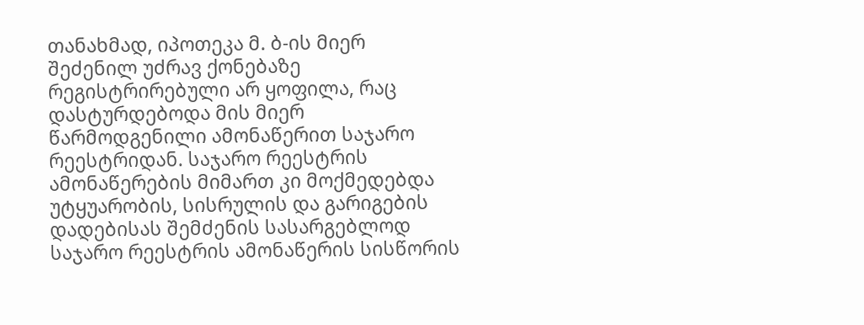თანახმად, იპოთეკა მ. ბ-ის მიერ შეძენილ უძრავ ქონებაზე რეგისტრირებული არ ყოფილა, რაც დასტურდებოდა მის მიერ წარმოდგენილი ამონაწერით საჯარო რეესტრიდან. საჯარო რეესტრის ამონაწერების მიმართ კი მოქმედებდა უტყუარობის, სისრულის და გარიგების დადებისას შემძენის სასარგებლოდ საჯარო რეესტრის ამონაწერის სისწორის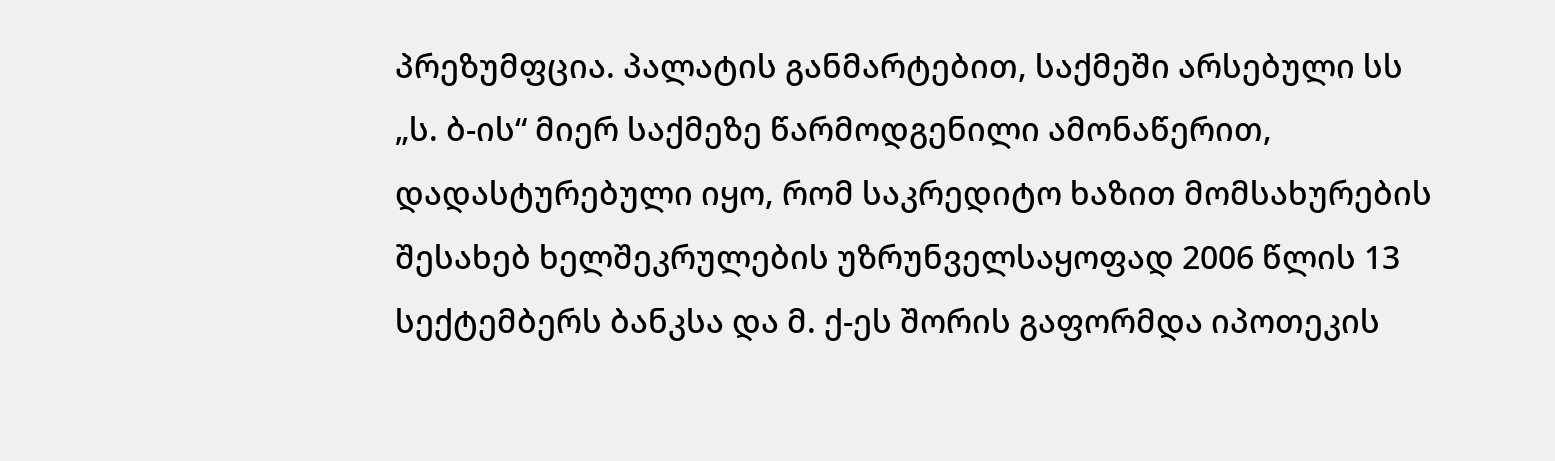პრეზუმფცია. პალატის განმარტებით, საქმეში არსებული სს „ს. ბ-ის“ მიერ საქმეზე წარმოდგენილი ამონაწერით, დადასტურებული იყო, რომ საკრედიტო ხაზით მომსახურების შესახებ ხელშეკრულების უზრუნველსაყოფად 2006 წლის 13 სექტემბერს ბანკსა და მ. ქ-ეს შორის გაფორმდა იპოთეკის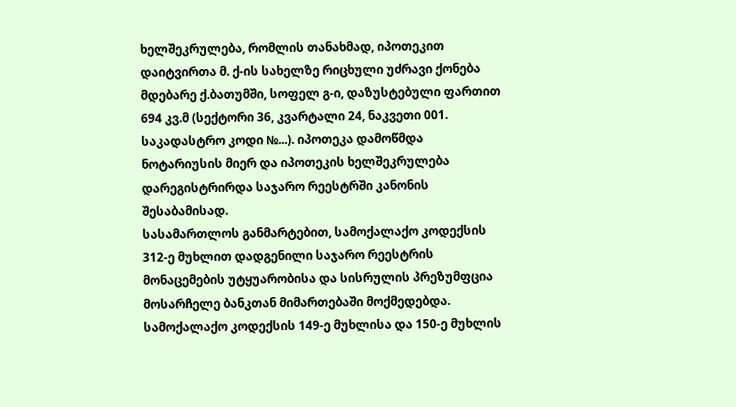ხელშეკრულება, რომლის თანახმად, იპოთეკით დაიტვირთა მ. ქ-ის სახელზე რიცხული უძრავი ქონება მდებარე ქ.ბათუმში, სოფელ გ-ი, დაზუსტებული ფართით 694 კვ.მ (სექტორი 36, კვარტალი 24, ნაკვეთი 001. საკადასტრო კოდი №...). იპოთეკა დამოწმდა ნოტარიუსის მიერ და იპოთეკის ხელშეკრულება დარეგისტრირდა საჯარო რეესტრში კანონის შესაბამისად.
სასამართლოს განმარტებით, სამოქალაქო კოდექსის 312-ე მუხლით დადგენილი საჯარო რეესტრის მონაცემების უტყუარობისა და სისრულის პრეზუმფცია მოსარჩელე ბანკთან მიმართებაში მოქმედებდა. სამოქალაქო კოდექსის 149-ე მუხლისა და 150-ე მუხლის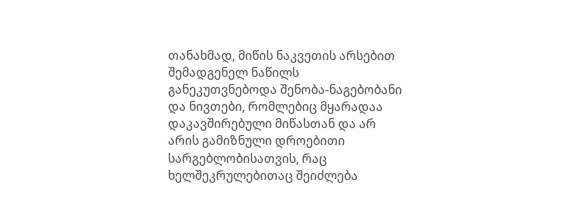თანახმად, მიწის ნაკვეთის არსებით შემადგენელ ნაწილს განეკუთვნებოდა შენობა-ნაგებობანი და ნივთები, რომლებიც მყარადაა დაკავშირებული მიწასთან და არ არის გამიზნული დროებითი სარგებლობისათვის, რაც ხელშეკრულებითაც შეიძლება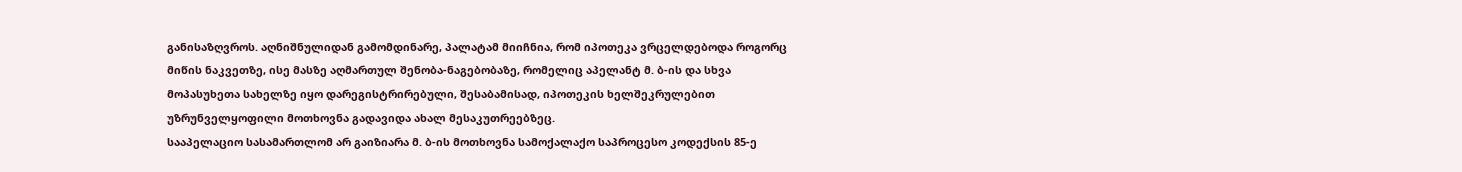განისაზღვროს. აღნიშნულიდან გამომდინარე, პალატამ მიიჩნია, რომ იპოთეკა ვრცელდებოდა როგორც მიწის ნაკვეთზე, ისე მასზე აღმართულ შენობა-ნაგებობაზე, რომელიც აპელანტ მ. ბ-ის და სხვა მოპასუხეთა სახელზე იყო დარეგისტრირებული, შესაბამისად, იპოთეკის ხელშეკრულებით უზრუნველყოფილი მოთხოვნა გადავიდა ახალ მესაკუთრეებზეც.
სააპელაციო სასამართლომ არ გაიზიარა მ. ბ-ის მოთხოვნა სამოქალაქო საპროცესო კოდექსის 85-ე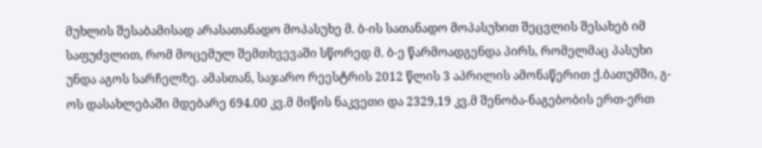მუხლის შესაბამისად არასათანადო მოპასუხე მ. ბ-ის სათანადო მოპასუხით შეცვლის შესახებ იმ საფუძვლით, რომ მოცემულ შემთხვევაში სწორედ მ. ბ-ე წარმოადგენდა პირს, რომელმაც პასუხი უნდა აგოს სარჩელზე. ამასთან, საჯარო რეესტრის 2012 წლის 3 აპრილის ამონაწერით ქ.ბათუმში, გ-ოს დასახლებაში მდებარე 694.00 კვ.მ მიწის ნაკვეთი და 2329,19 კვ.მ შენობა-ნაგებობის ერთ-ერთ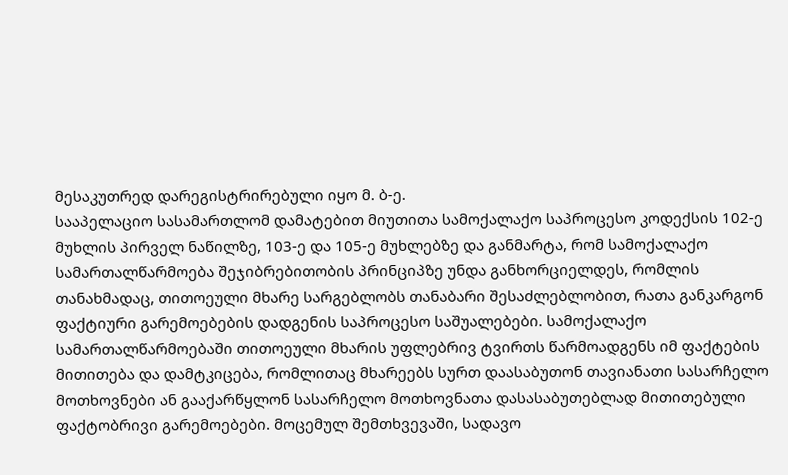მესაკუთრედ დარეგისტრირებული იყო მ. ბ-ე.
სააპელაციო სასამართლომ დამატებით მიუთითა სამოქალაქო საპროცესო კოდექსის 102-ე მუხლის პირველ ნაწილზე, 103-ე და 105-ე მუხლებზე და განმარტა, რომ სამოქალაქო სამართალწარმოება შეჯიბრებითობის პრინციპზე უნდა განხორციელდეს, რომლის თანახმადაც, თითოეული მხარე სარგებლობს თანაბარი შესაძლებლობით, რათა განკარგონ ფაქტიური გარემოებების დადგენის საპროცესო საშუალებები. სამოქალაქო სამართალწარმოებაში თითოეული მხარის უფლებრივ ტვირთს წარმოადგენს იმ ფაქტების მითითება და დამტკიცება, რომლითაც მხარეებს სურთ დაასაბუთონ თავიანათი სასარჩელო მოთხოვნები ან გააქარწყლონ სასარჩელო მოთხოვნათა დასასაბუთებლად მითითებული ფაქტობრივი გარემოებები. მოცემულ შემთხვევაში, სადავო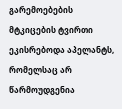გარემოებების მტკიცების ტვირთი ეკისრებოდა აპელანტს, რომელსაც არ წარმოუდგენია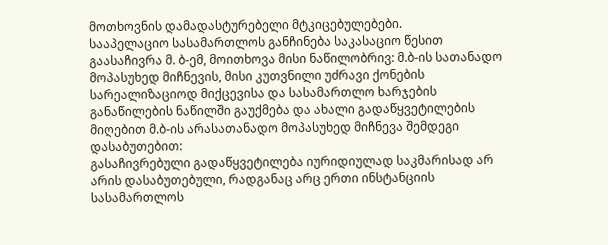მოთხოვნის დამადასტურებელი მტკიცებულებები.
სააპელაციო სასამართლოს განჩინება საკასაციო წესით გაასაჩივრა მ. ბ-ემ, მოითხოვა მისი ნაწილობრივ: მ.ბ-ის სათანადო მოპასუხედ მიჩნევის, მისი კუთვნილი უძრავი ქონების სარეალიზაციოდ მიქცევისა და სასამართლო ხარჯების განაწილების ნაწილში გაუქმება და ახალი გადაწყვეტილების მიღებით მ.ბ-ის არასათანადო მოპასუხედ მიჩნევა შემდეგი დასაბუთებით:
გასაჩივრებული გადაწყვეტილება იურიდიულად საკმარისად არ არის დასაბუთებული, რადგანაც არც ერთი ინსტანციის სასამართლოს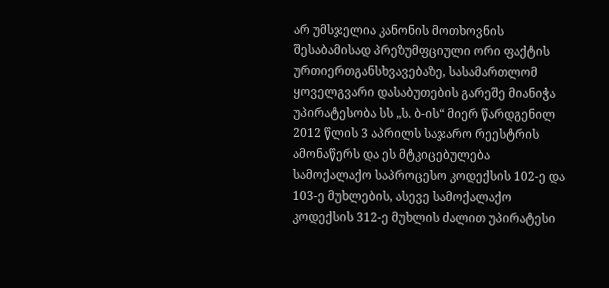არ უმსჯელია კანონის მოთხოვნის შესაბამისად პრეზუმფციული ორი ფაქტის ურთიერთგანსხვავებაზე, სასამართლომ ყოველგვარი დასაბუთების გარეშე მიანიჭა უპირატესობა სს „ს. ბ-ის“ მიერ წარდგენილ 2012 წლის 3 აპრილს საჯარო რეესტრის ამონაწერს და ეს მტკიცებულება სამოქალაქო საპროცესო კოდექსის 102-ე და 103-ე მუხლების, ასევე სამოქალაქო კოდექსის 312-ე მუხლის ძალით უპირატესი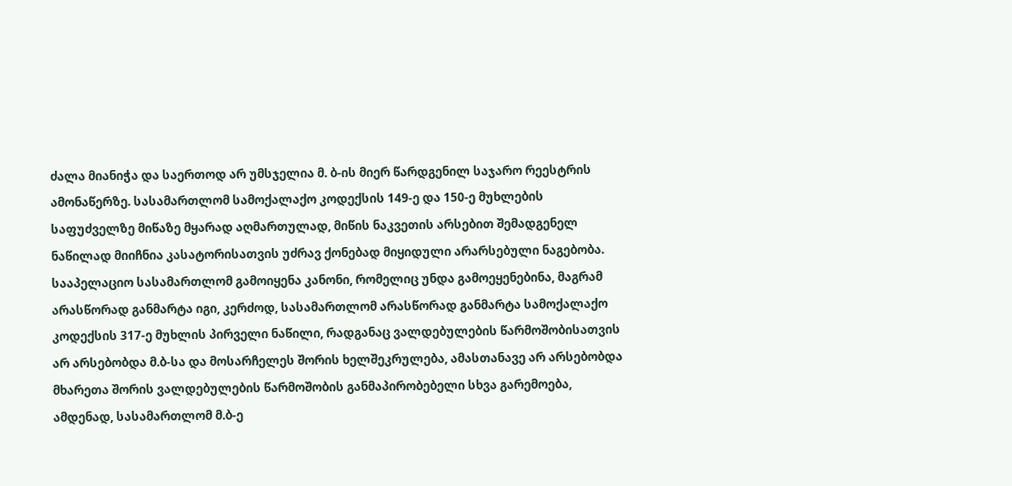ძალა მიანიჭა და საერთოდ არ უმსჯელია მ. ბ-ის მიერ წარდგენილ საჯარო რეესტრის ამონაწერზე. სასამართლომ სამოქალაქო კოდექსის 149-ე და 150-ე მუხლების საფუძველზე მიწაზე მყარად აღმართულად, მიწის ნაკვეთის არსებით შემადგენელ ნაწილად მიიჩნია კასატორისათვის უძრავ ქონებად მიყიდული არარსებული ნაგებობა.
სააპელაციო სასამართლომ გამოიყენა კანონი, რომელიც უნდა გამოეყენებინა, მაგრამ არასწორად განმარტა იგი, კერძოდ, სასამართლომ არასწორად განმარტა სამოქალაქო კოდექსის 317-ე მუხლის პირველი ნაწილი, რადგანაც ვალდებულების წარმოშობისათვის არ არსებობდა მ.ბ-სა და მოსარჩელეს შორის ხელშეკრულება, ამასთანავე არ არსებობდა მხარეთა შორის ვალდებულების წარმოშობის განმაპირობებელი სხვა გარემოება, ამდენად, სასამართლომ მ.ბ-ე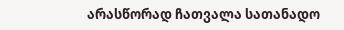არასწორად ჩათვალა სათანადო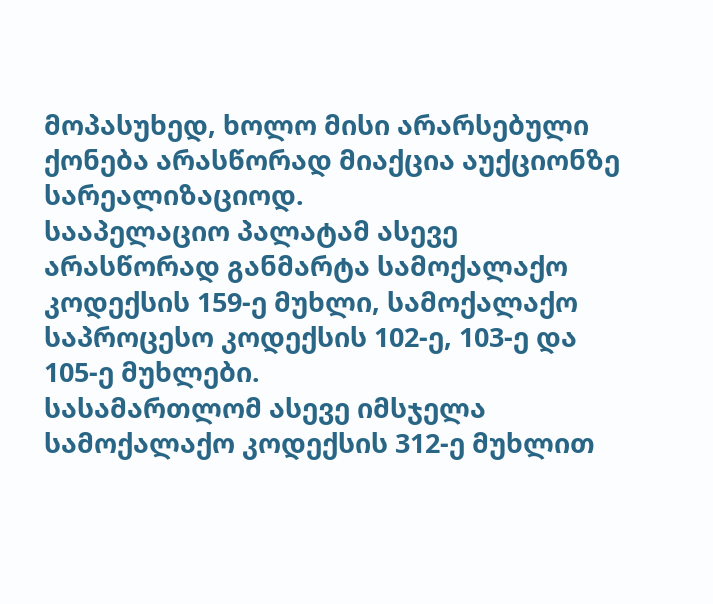მოპასუხედ, ხოლო მისი არარსებული ქონება არასწორად მიაქცია აუქციონზე სარეალიზაციოდ.
სააპელაციო პალატამ ასევე არასწორად განმარტა სამოქალაქო კოდექსის 159-ე მუხლი, სამოქალაქო საპროცესო კოდექსის 102-ე, 103-ე და 105-ე მუხლები.
სასამართლომ ასევე იმსჯელა სამოქალაქო კოდექსის 312-ე მუხლით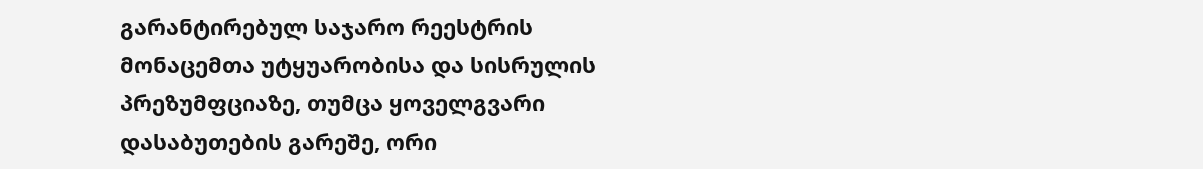გარანტირებულ საჯარო რეესტრის მონაცემთა უტყუარობისა და სისრულის პრეზუმფციაზე, თუმცა ყოველგვარი დასაბუთების გარეშე, ორი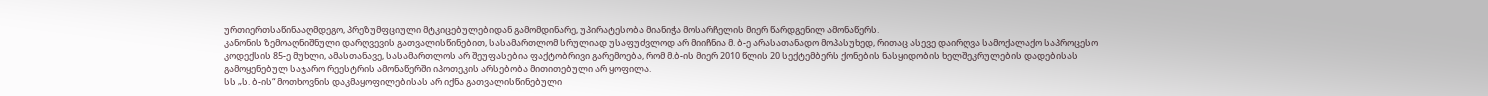ურთიერთსაწინააღმდეგო, პრეზუმფციული მტკიცებულებიდან გამომდინარე, უპირატესობა მიანიჭა მოსარჩელის მიერ წარდგენილ ამონაწერს.
კანონის ზემოაღნიშნული დარღვევის გათვალისწინებით, სასამართლომ სრულიად უსაფუძვლოდ არ მიიჩნია მ. ბ-ე არასათანადო მოპასუხედ, რითაც ასევე დაირღვა სამოქალაქო საპროცესო კოდექსის 85-ე მუხლი, ამასთანავე, სასამართლოს არ შეუფასებია ფაქტობრივი გარემოება, რომ მ.ბ-ის მიერ 2010 წლის 20 სექტემბერს ქონების ნასყიდობის ხელშეკრულების დადებისას გამოყენებულ საჯარო რეესტრის ამონაწერში იპოთეკის არსებობა მითითებული არ ყოფილა.
სს „ს. ბ-ის“ მოთხოვნის დაკმაყოფილებისას არ იქნა გათვალისწინებული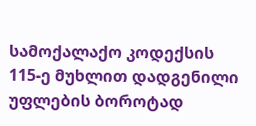სამოქალაქო კოდექსის 115-ე მუხლით დადგენილი უფლების ბოროტად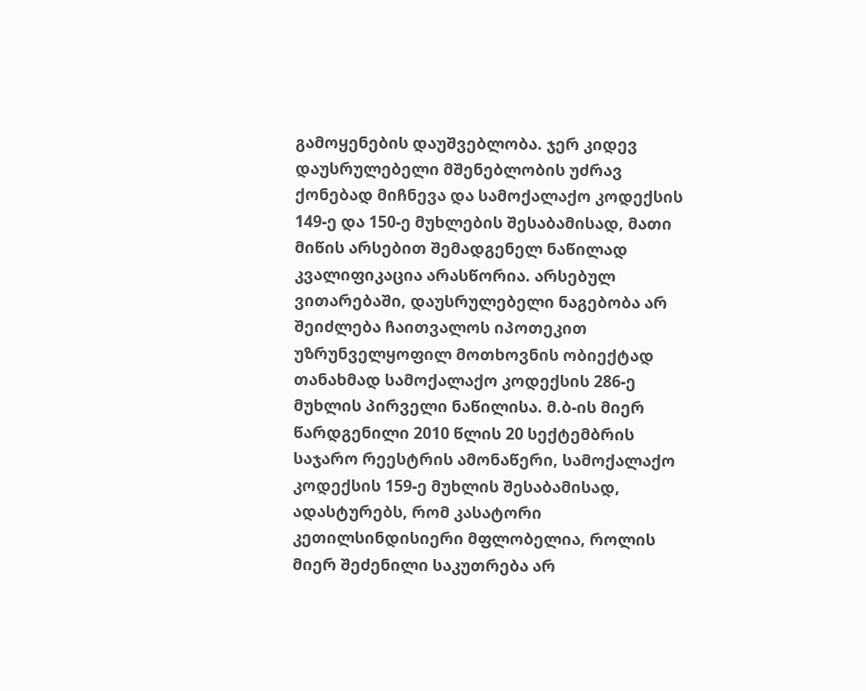გამოყენების დაუშვებლობა. ჯერ კიდევ დაუსრულებელი მშენებლობის უძრავ ქონებად მიჩნევა და სამოქალაქო კოდექსის 149-ე და 150-ე მუხლების შესაბამისად, მათი მიწის არსებით შემადგენელ ნაწილად კვალიფიკაცია არასწორია. არსებულ ვითარებაში, დაუსრულებელი ნაგებობა არ შეიძლება ჩაითვალოს იპოთეკით უზრუნველყოფილ მოთხოვნის ობიექტად თანახმად სამოქალაქო კოდექსის 286-ე მუხლის პირველი ნაწილისა. მ.ბ-ის მიერ წარდგენილი 2010 წლის 20 სექტემბრის საჯარო რეესტრის ამონაწერი, სამოქალაქო კოდექსის 159-ე მუხლის შესაბამისად, ადასტურებს, რომ კასატორი კეთილსინდისიერი მფლობელია, როლის მიერ შეძენილი საკუთრება არ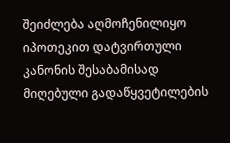შეიძლება აღმოჩენილიყო იპოთეკით დატვირთული კანონის შესაბამისად მიღებული გადაწყვეტილების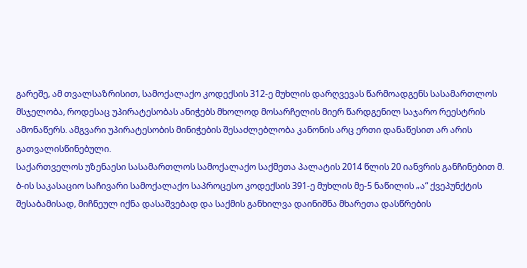გარეშე, ამ თვალსაზრისით, სამოქალაქო კოდექსის 312-ე მუხლის დარღვევას წარმოადგენს სასამართლოს მსჯელობა, როდესაც უპირატესობას ანიჭებს მხოლოდ მოსარჩელის მიერ წარდგენილ საჯარო რეესტრის ამონაწერს. ამგვარი უპირატესობის მინიჭების შესაძლებლობა კანონის არც ერთი დანაწესით არ არის გათვალისწინებული.
საქართველოს უზენაესი სასამართლოს სამოქალაქო საქმეთა პალატის 2014 წლის 20 იანვრის განჩინებით მ. ბ-ის საკასაციო საჩივარი სამოქალაქო საპროცესო კოდექსის 391-ე მუხლის მე-5 ნაწილის „ა“ ქვეპუნქტის შესაბამისად, მიჩნეულ იქნა დასაშვებად და საქმის განხილვა დაინიშნა მხარეთა დასწრების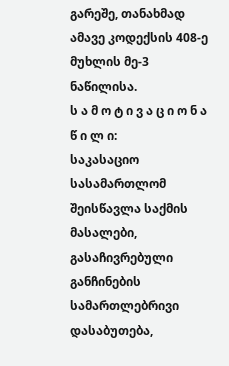გარეშე, თანახმად ამავე კოდექსის 408-ე მუხლის მე-3 ნაწილისა.
ს ა მ ო ტ ი ვ ა ც ი ო ნ ა წ ი ლ ი:
საკასაციო სასამართლომ შეისწავლა საქმის მასალები, გასაჩივრებული განჩინების სამართლებრივი დასაბუთება,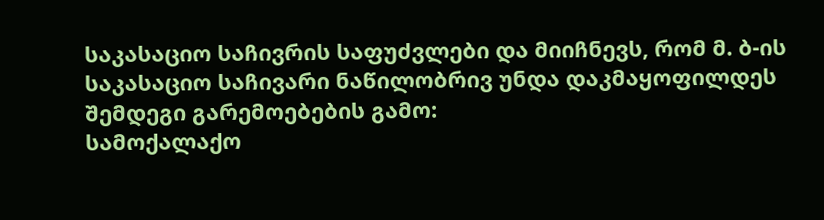საკასაციო საჩივრის საფუძვლები და მიიჩნევს, რომ მ. ბ-ის საკასაციო საჩივარი ნაწილობრივ უნდა დაკმაყოფილდეს შემდეგი გარემოებების გამო:
სამოქალაქო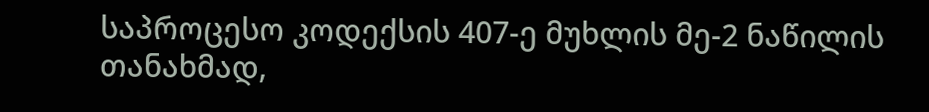საპროცესო კოდექსის 407-ე მუხლის მე-2 ნაწილის თანახმად,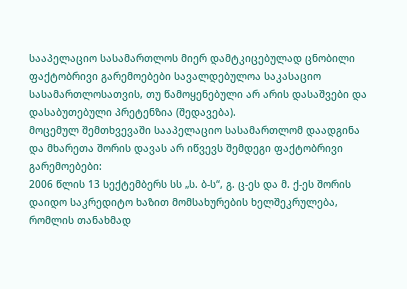სააპელაციო სასამართლოს მიერ დამტკიცებულად ცნობილი ფაქტობრივი გარემოებები სავალდებულოა საკასაციო სასამართლოსათვის, თუ წამოყენებული არ არის დასაშვები და დასაბუთებული პრეტენზია (შედავება).
მოცემულ შემთხვევაში სააპელაციო სასამართლომ დაადგინა და მხარეთა შორის დავას არ იწვევს შემდეგი ფაქტობრივი გარემოებები:
2006 წლის 13 სექტემბერს სს „ს. ბ-ს“, გ. ც-ეს და მ. ქ-ეს შორის დაიდო საკრედიტო ხაზით მომსახურების ხელშეკრულება, რომლის თანახმად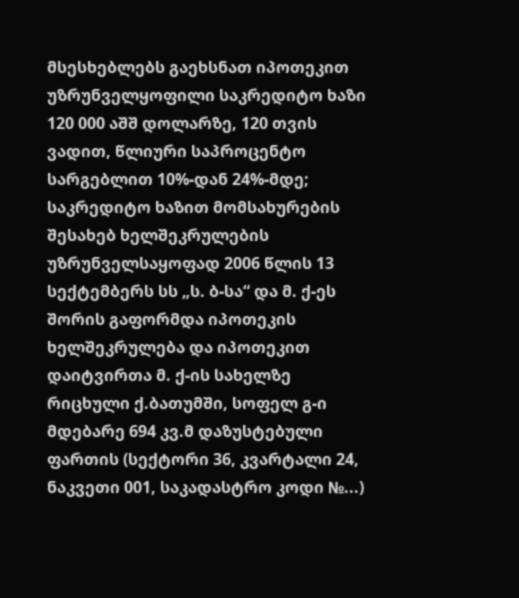მსესხებლებს გაეხსნათ იპოთეკით უზრუნველყოფილი საკრედიტო ხაზი 120 000 აშშ დოლარზე, 120 თვის ვადით, წლიური საპროცენტო სარგებლით 10%-დან 24%-მდე;
საკრედიტო ხაზით მომსახურების შესახებ ხელშეკრულების უზრუნველსაყოფად 2006 წლის 13 სექტემბერს სს „ს. ბ-სა“ და მ. ქ-ეს შორის გაფორმდა იპოთეკის ხელშეკრულება და იპოთეკით დაიტვირთა მ. ქ-ის სახელზე რიცხული ქ.ბათუმში, სოფელ გ-ი მდებარე 694 კვ.მ დაზუსტებული ფართის (სექტორი 36, კვარტალი 24, ნაკვეთი 001, საკადასტრო კოდი №...)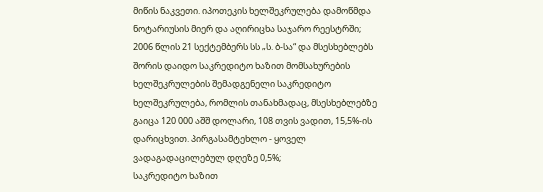მიწის ნაკვეთი. იპოთეკის ხელშეკრულება დამოწმდა ნოტარიუსის მიერ და აღირიცხა საჯარო რეესტრში;
2006 წლის 21 სექტემბერს სს „ს. ბ-სა“ და მსესხებლებს შორის დაიდო საკრედიტო ხაზით მომსახურების ხელშეკრულების შემადგენელი საკრედიტო ხელშეკრულება, რომლის თანახმადაც, მსესხებლებზე გაიცა 120 000 აშშ დოლარი, 108 თვის ვადით, 15,5%-ის დარიცხვით. პირგასამტეხლო - ყოველ ვადაგადაცილებულ დღეზე 0,5%;
საკრედიტო ხაზით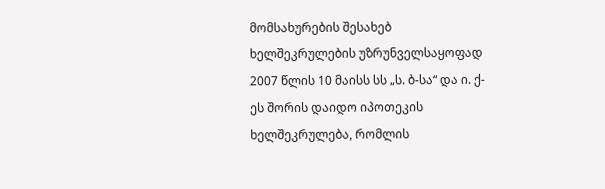მომსახურების შესახებ ხელშეკრულების უზრუნველსაყოფად 2007 წლის 10 მაისს სს „ს. ბ-სა“ და ი. ქ-ეს შორის დაიდო იპოთეკის ხელშეკრულება, რომლის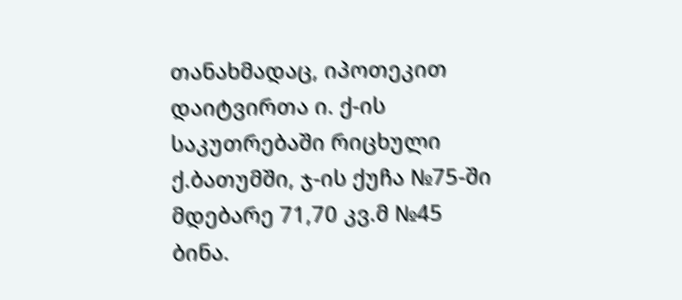თანახმადაც, იპოთეკით დაიტვირთა ი. ქ-ის საკუთრებაში რიცხული ქ.ბათუმში, ჯ-ის ქუჩა №75-ში მდებარე 71,70 კვ.მ №45 ბინა.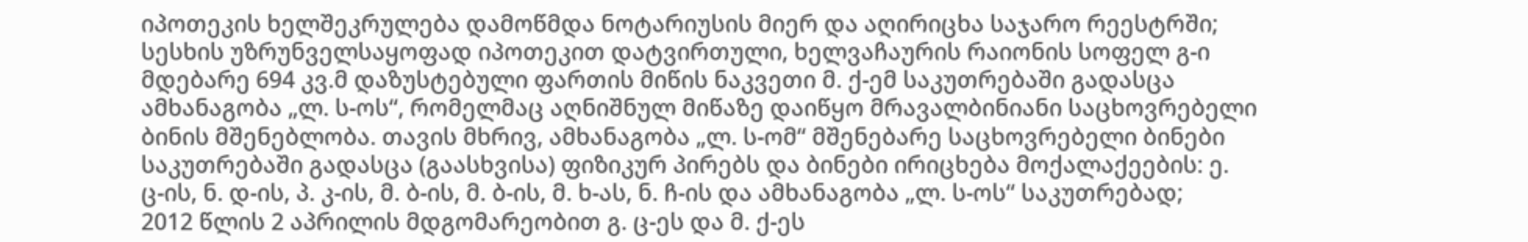იპოთეკის ხელშეკრულება დამოწმდა ნოტარიუსის მიერ და აღირიცხა საჯარო რეესტრში;
სესხის უზრუნველსაყოფად იპოთეკით დატვირთული, ხელვაჩაურის რაიონის სოფელ გ-ი მდებარე 694 კვ.მ დაზუსტებული ფართის მიწის ნაკვეთი მ. ქ-ემ საკუთრებაში გადასცა ამხანაგობა „ლ. ს-ოს“, რომელმაც აღნიშნულ მიწაზე დაიწყო მრავალბინიანი საცხოვრებელი ბინის მშენებლობა. თავის მხრივ, ამხანაგობა „ლ. ს-ომ“ მშენებარე საცხოვრებელი ბინები საკუთრებაში გადასცა (გაასხვისა) ფიზიკურ პირებს და ბინები ირიცხება მოქალაქეების: ე. ც-ის, ნ. დ-ის, პ. კ-ის, მ. ბ-ის, მ. ბ-ის, მ. ხ-ას, ნ. ჩ-ის და ამხანაგობა „ლ. ს-ოს“ საკუთრებად;
2012 წლის 2 აპრილის მდგომარეობით გ. ც-ეს და მ. ქ-ეს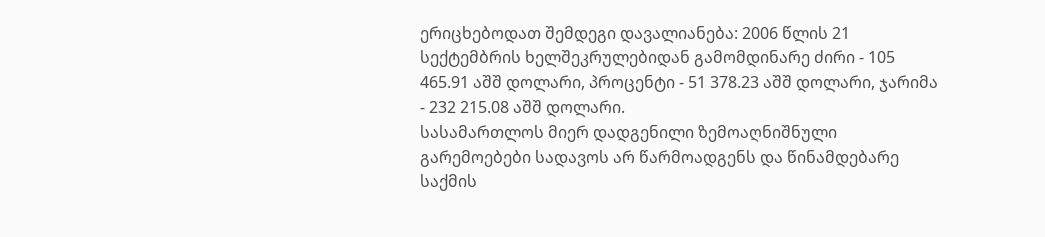ერიცხებოდათ შემდეგი დავალიანება: 2006 წლის 21 სექტემბრის ხელშეკრულებიდან გამომდინარე ძირი - 105 465.91 აშშ დოლარი, პროცენტი - 51 378.23 აშშ დოლარი, ჯარიმა - 232 215.08 აშშ დოლარი.
სასამართლოს მიერ დადგენილი ზემოაღნიშნული გარემოებები სადავოს არ წარმოადგენს და წინამდებარე საქმის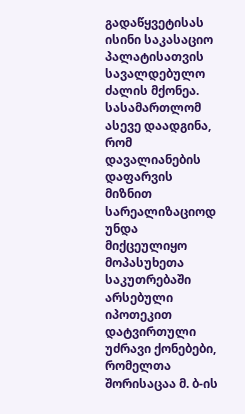გადაწყვეტისას ისინი საკასაციო პალატისათვის სავალდებულო ძალის მქონეა.
სასამართლომ ასევე დაადგინა, რომ დავალიანების დაფარვის მიზნით სარეალიზაციოდ უნდა მიქცეულიყო მოპასუხეთა საკუთრებაში არსებული იპოთეკით დატვირთული უძრავი ქონებები, რომელთა შორისაცაა მ. ბ-ის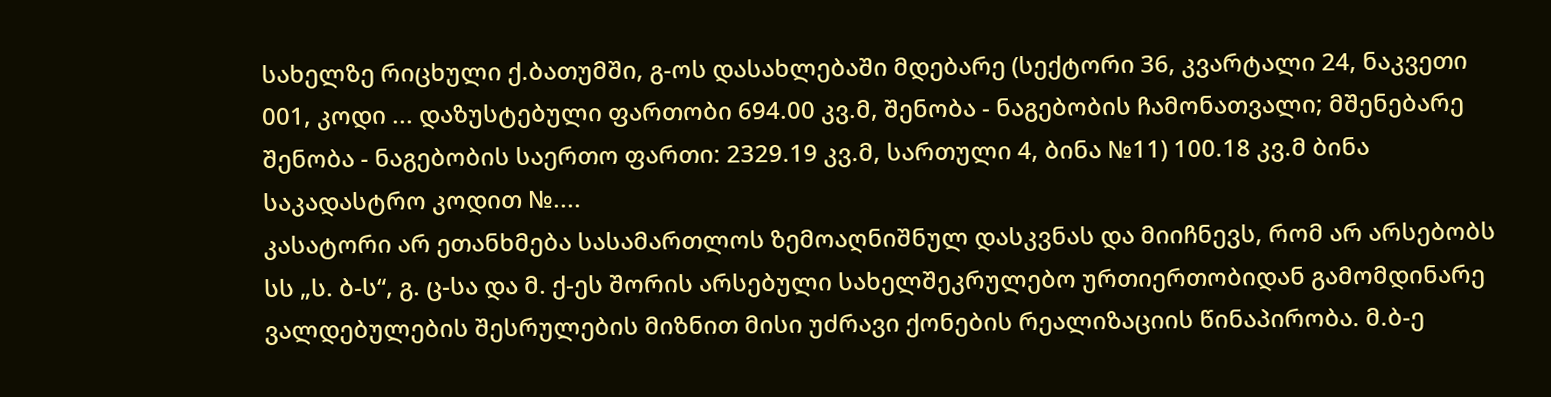სახელზე რიცხული ქ.ბათუმში, გ-ოს დასახლებაში მდებარე (სექტორი 36, კვარტალი 24, ნაკვეთი 001, კოდი ... დაზუსტებული ფართობი 694.00 კვ.მ, შენობა - ნაგებობის ჩამონათვალი; მშენებარე შენობა - ნაგებობის საერთო ფართი: 2329.19 კვ.მ, სართული 4, ბინა №11) 100.18 კვ.მ ბინა საკადასტრო კოდით №....
კასატორი არ ეთანხმება სასამართლოს ზემოაღნიშნულ დასკვნას და მიიჩნევს, რომ არ არსებობს სს „ს. ბ-ს“, გ. ც-სა და მ. ქ-ეს შორის არსებული სახელშეკრულებო ურთიერთობიდან გამომდინარე ვალდებულების შესრულების მიზნით მისი უძრავი ქონების რეალიზაციის წინაპირობა. მ.ბ-ე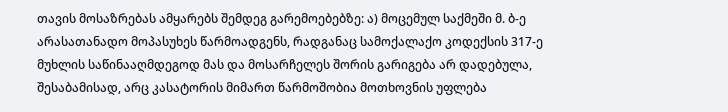თავის მოსაზრებას ამყარებს შემდეგ გარემოებებზე: ა) მოცემულ საქმეში მ. ბ-ე არასათანადო მოპასუხეს წარმოადგენს, რადგანაც სამოქალაქო კოდექსის 317-ე მუხლის საწინააღმდეგოდ მას და მოსარჩელეს შორის გარიგება არ დადებულა, შესაბამისად, არც კასატორის მიმართ წარმოშობია მოთხოვნის უფლება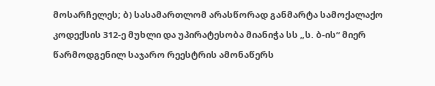მოსარჩელეს; ბ) სასამართლომ არასწორად განმარტა სამოქალაქო კოდექსის 312-ე მუხლი და უპირატესობა მიანიჭა სს „ს. ბ-ის“ მიერ წარმოდგენილ საჯარო რეესტრის ამონაწერს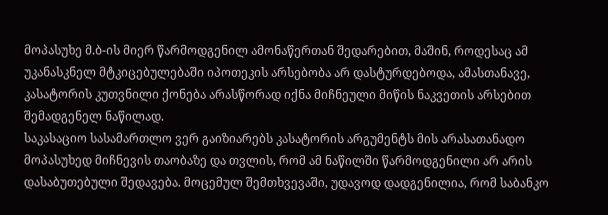მოპასუხე მ.ბ-ის მიერ წარმოდგენილ ამონაწერთან შედარებით, მაშინ, როდესაც ამ უკანასკნელ მტკიცებულებაში იპოთეკის არსებობა არ დასტურდებოდა, ამასთანავე, კასატორის კუთვნილი ქონება არასწორად იქნა მიჩნეული მიწის ნაკვეთის არსებით შემადგენელ ნაწილად.
საკასაციო სასამართლო ვერ გაიზიარებს კასატორის არგუმენტს მის არასათანადო მოპასუხედ მიჩნევის თაობაზე და თვლის, რომ ამ ნაწილში წარმოდგენილი არ არის დასაბუთებული შედავება. მოცემულ შემთხვევაში, უდავოდ დადგენილია, რომ საბანკო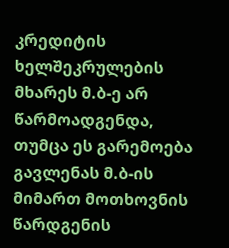კრედიტის ხელშეკრულების მხარეს მ.ბ-ე არ წარმოადგენდა, თუმცა ეს გარემოება გავლენას მ.ბ-ის მიმართ მოთხოვნის წარდგენის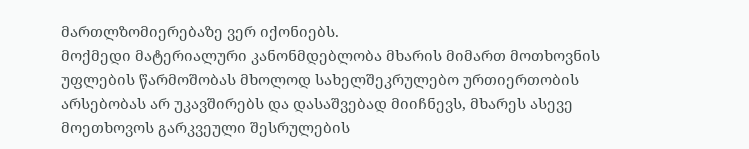მართლზომიერებაზე ვერ იქონიებს.
მოქმედი მატერიალური კანონმდებლობა მხარის მიმართ მოთხოვნის უფლების წარმოშობას მხოლოდ სახელშეკრულებო ურთიერთობის არსებობას არ უკავშირებს და დასაშვებად მიიჩნევს, მხარეს ასევე მოეთხოვოს გარკვეული შესრულების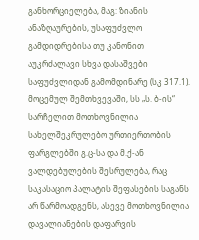განხორციელება, მაგ: ზიანის ანაზღაურების, უსაფუძვლო გამდიდრებისა თუ კანონით აუკრძალავი სხვა დასაშვები საფუძვლიდან გამომდინარე (სკ 317.1).
მოცემულ შემთხვევაში, სს „ს. ბ-ის“ სარჩელით მოთხოვნილია სახელშეკრულებო ურთიერთობის ფარგლებში გ.ც-სა და მ.ქ-ან ვალდებულების შესრულება, რაც საკასაციო პალატის შეფასების საგანს არ წარმოადგენს, ასევე მოთხოვნილია დავალიანების დაფარვის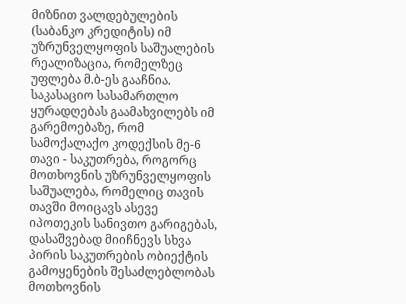მიზნით ვალდებულების (საბანკო კრედიტის) იმ უზრუნველყოფის საშუალების რეალიზაცია, რომელზეც უფლება მ.ბ-ეს გააჩნია. საკასაციო სასამართლო ყურადღებას გაამახვილებს იმ გარემოებაზე, რომ სამოქალაქო კოდექსის მე-6 თავი - საკუთრება, როგორც მოთხოვნის უზრუნველყოფის საშუალება, რომელიც თავის თავში მოიცავს ასევე იპოთეკის სანივთო გარიგებას, დასაშვებად მიიჩნევს სხვა პირის საკუთრების ობიექტის გამოყენების შესაძლებლობას მოთხოვნის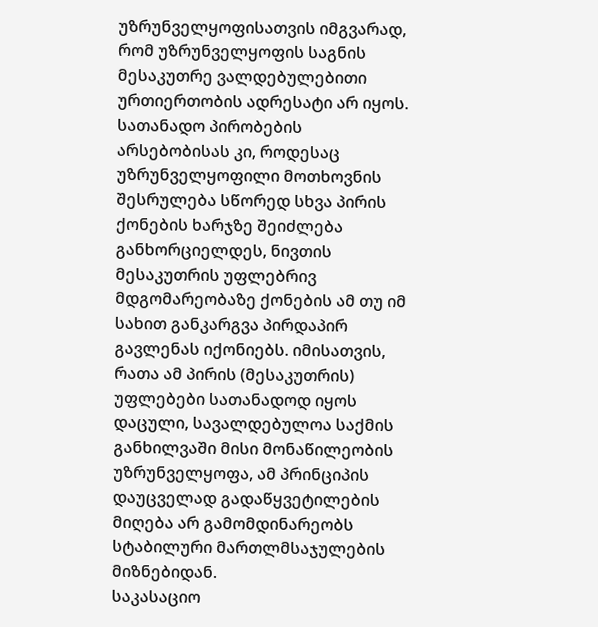უზრუნველყოფისათვის იმგვარად, რომ უზრუნველყოფის საგნის მესაკუთრე ვალდებულებითი ურთიერთობის ადრესატი არ იყოს. სათანადო პირობების არსებობისას კი, როდესაც უზრუნველყოფილი მოთხოვნის შესრულება სწორედ სხვა პირის ქონების ხარჯზე შეიძლება განხორციელდეს, ნივთის მესაკუთრის უფლებრივ მდგომარეობაზე ქონების ამ თუ იმ სახით განკარგვა პირდაპირ გავლენას იქონიებს. იმისათვის, რათა ამ პირის (მესაკუთრის) უფლებები სათანადოდ იყოს დაცული, სავალდებულოა საქმის განხილვაში მისი მონაწილეობის უზრუნველყოფა, ამ პრინციპის დაუცველად გადაწყვეტილების მიღება არ გამომდინარეობს სტაბილური მართლმსაჯულების მიზნებიდან.
საკასაციო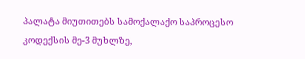პალატა მიუთითებს სამოქალაქო საპროცესო კოდექსის მე-3 მუხლზე,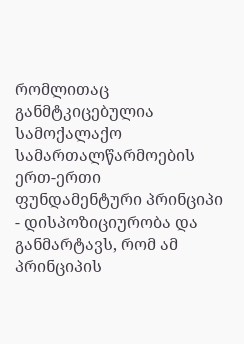რომლითაც განმტკიცებულია სამოქალაქო სამართალწარმოების ერთ-ერთი ფუნდამენტური პრინციპი - დისპოზიციურობა და განმარტავს, რომ ამ პრინციპის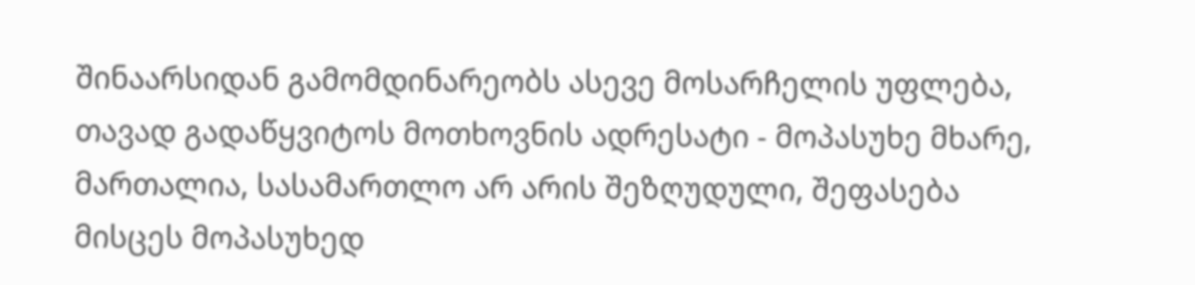შინაარსიდან გამომდინარეობს ასევე მოსარჩელის უფლება, თავად გადაწყვიტოს მოთხოვნის ადრესატი - მოპასუხე მხარე, მართალია, სასამართლო არ არის შეზღუდული, შეფასება მისცეს მოპასუხედ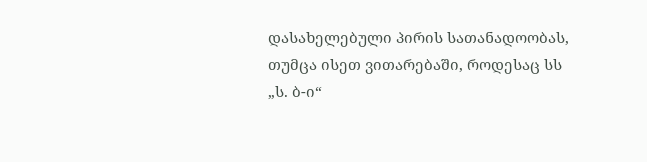დასახელებული პირის სათანადოობას, თუმცა ისეთ ვითარებაში, როდესაც სს „ს. ბ-ი“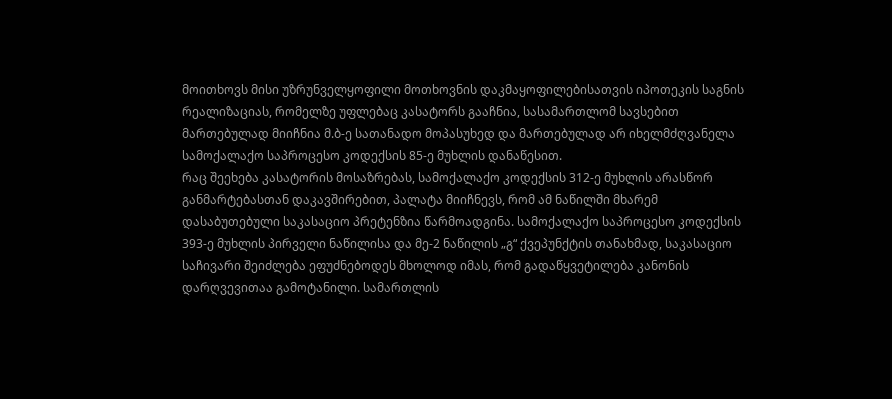მოითხოვს მისი უზრუნველყოფილი მოთხოვნის დაკმაყოფილებისათვის იპოთეკის საგნის რეალიზაციას, რომელზე უფლებაც კასატორს გააჩნია, სასამართლომ სავსებით მართებულად მიიჩნია მ.ბ-ე სათანადო მოპასუხედ და მართებულად არ იხელმძღვანელა სამოქალაქო საპროცესო კოდექსის 85-ე მუხლის დანაწესით.
რაც შეეხება კასატორის მოსაზრებას, სამოქალაქო კოდექსის 312-ე მუხლის არასწორ განმარტებასთან დაკავშირებით, პალატა მიიჩნევს, რომ ამ ნაწილში მხარემ დასაბუთებული საკასაციო პრეტენზია წარმოადგინა. სამოქალაქო საპროცესო კოდექსის 393-ე მუხლის პირველი ნაწილისა და მე-2 ნაწილის „გ“ ქვეპუნქტის თანახმად, საკასაციო საჩივარი შეიძლება ეფუძნებოდეს მხოლოდ იმას, რომ გადაწყვეტილება კანონის დარღვევითაა გამოტანილი. სამართლის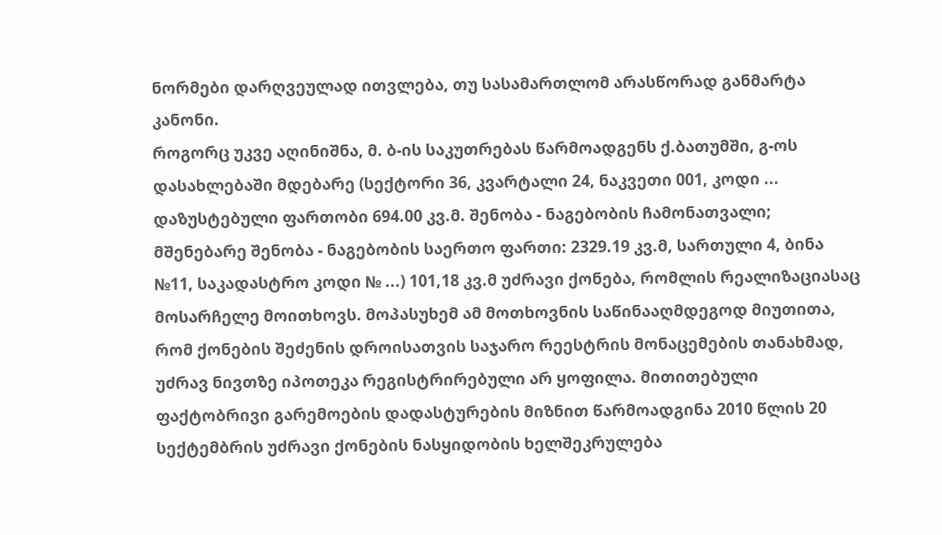ნორმები დარღვეულად ითვლება, თუ სასამართლომ არასწორად განმარტა კანონი.
როგორც უკვე აღინიშნა, მ. ბ-ის საკუთრებას წარმოადგენს ქ.ბათუმში, გ-ოს დასახლებაში მდებარე (სექტორი 36, კვარტალი 24, ნაკვეთი 001, კოდი ... დაზუსტებული ფართობი 694.00 კვ.მ. შენობა - ნაგებობის ჩამონათვალი; მშენებარე შენობა - ნაგებობის საერთო ფართი: 2329.19 კვ.მ, სართული 4, ბინა №11, საკადასტრო კოდი № ...) 101,18 კვ.მ უძრავი ქონება, რომლის რეალიზაციასაც მოსარჩელე მოითხოვს. მოპასუხემ ამ მოთხოვნის საწინააღმდეგოდ მიუთითა, რომ ქონების შეძენის დროისათვის საჯარო რეესტრის მონაცემების თანახმად, უძრავ ნივთზე იპოთეკა რეგისტრირებული არ ყოფილა. მითითებული ფაქტობრივი გარემოების დადასტურების მიზნით წარმოადგინა 2010 წლის 20 სექტემბრის უძრავი ქონების ნასყიდობის ხელშეკრულება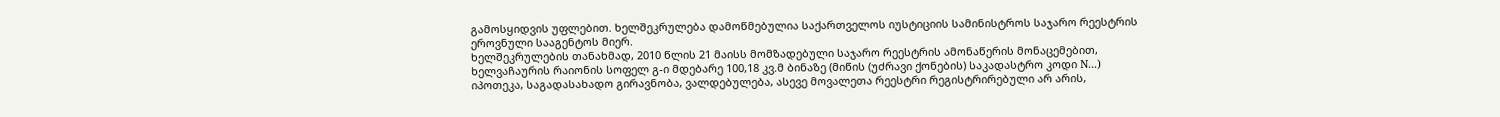გამოსყიდვის უფლებით. ხელშეკრულება დამოწმებულია საქართველოს იუსტიციის სამინისტროს საჯარო რეესტრის ეროვნული სააგენტოს მიერ.
ხელშეკრულების თანახმად, 2010 წლის 21 მაისს მომზადებული საჯარო რეესტრის ამონაწერის მონაცემებით, ხელვაჩაურის რაიონის სოფელ გ-ი მდებარე 100,18 კვ.მ ბინაზე (მიწის (უძრავი ქონების) საკადასტრო კოდი N...) იპოთეკა, საგადასახადო გირავნობა, ვალდებულება, ასევე მოვალეთა რეესტრი რეგისტრირებული არ არის,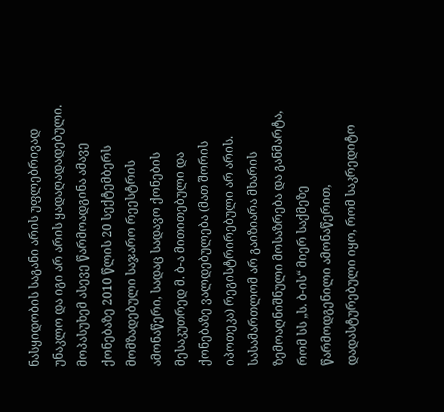ნასყიდობის საგანი არის უფლებრივად უნაკლო და იგი არ არის ყადაღადადებული. მოპასუხემ ასევე წარმოადგინა ამავე ქონებაზე 2010 წლის 20 სექტემბერს მომზადებული საჯარო რეესტრის ამონაწერი, სადაც სადავო ქონების მესაკუთრედ მ. ბ-ა მითითებული და ქონებაზე ვალდებულება (მათ შორის იპოთეკა) რეგისტრირებული არ არის.
სასამართლომ არ გაიზიარა მხარის ზემოაღნიშნული მოსაზრება და განმარტა, რომ სს „ს. ბ-ის“ მიერ საქმეზე წარმოდგენილი ამონაწერით, დადასტურებული იყო, რომ საკრედიტო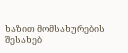ხაზით მომსახურების შესახებ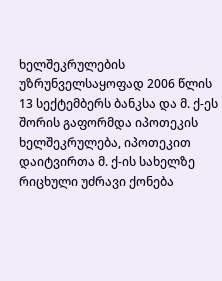ხელშეკრულების უზრუნველსაყოფად 2006 წლის 13 სექტემბერს ბანკსა და მ. ქ-ეს შორის გაფორმდა იპოთეკის ხელშეკრულება, იპოთეკით დაიტვირთა მ. ქ-ის სახელზე რიცხული უძრავი ქონება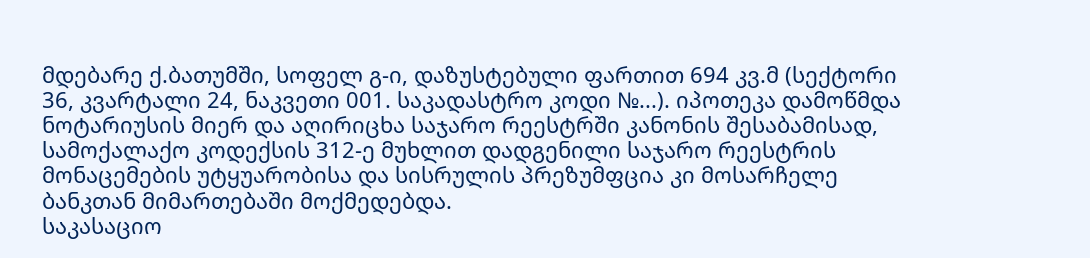მდებარე ქ.ბათუმში, სოფელ გ-ი, დაზუსტებული ფართით 694 კვ.მ (სექტორი 36, კვარტალი 24, ნაკვეთი 001. საკადასტრო კოდი №...). იპოთეკა დამოწმდა ნოტარიუსის მიერ და აღირიცხა საჯარო რეესტრში კანონის შესაბამისად, სამოქალაქო კოდექსის 312-ე მუხლით დადგენილი საჯარო რეესტრის მონაცემების უტყუარობისა და სისრულის პრეზუმფცია კი მოსარჩელე ბანკთან მიმართებაში მოქმედებდა.
საკასაციო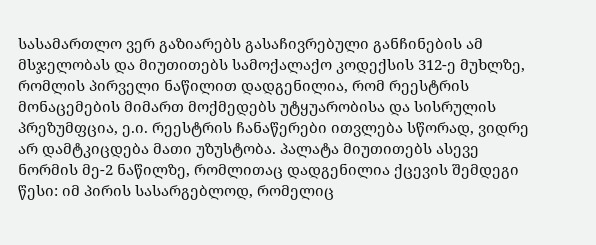სასამართლო ვერ გაზიარებს გასაჩივრებული განჩინების ამ მსჯელობას და მიუთითებს სამოქალაქო კოდექსის 312-ე მუხლზე, რომლის პირველი ნაწილით დადგენილია, რომ რეესტრის მონაცემების მიმართ მოქმედებს უტყუარობისა და სისრულის პრეზუმფცია, ე.ი. რეესტრის ჩანაწერები ითვლება სწორად, ვიდრე არ დამტკიცდება მათი უზუსტობა. პალატა მიუთითებს ასევე ნორმის მე-2 ნაწილზე, რომლითაც დადგენილია ქცევის შემდეგი წესი: იმ პირის სასარგებლოდ, რომელიც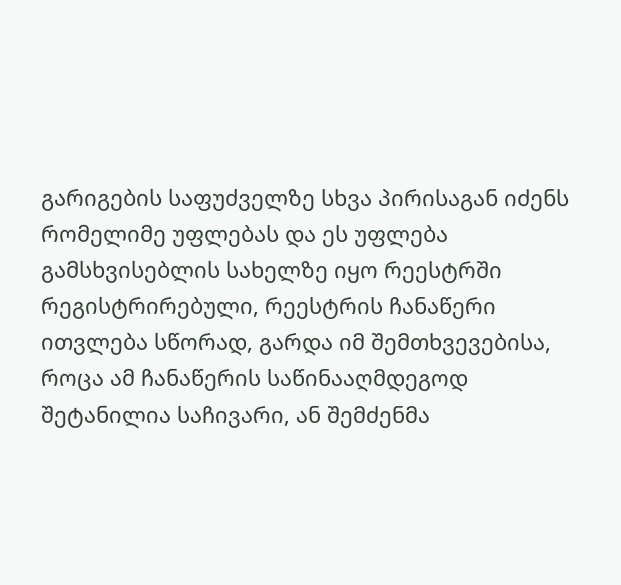გარიგების საფუძველზე სხვა პირისაგან იძენს რომელიმე უფლებას და ეს უფლება გამსხვისებლის სახელზე იყო რეესტრში რეგისტრირებული, რეესტრის ჩანაწერი ითვლება სწორად, გარდა იმ შემთხვევებისა, როცა ამ ჩანაწერის საწინააღმდეგოდ შეტანილია საჩივარი, ან შემძენმა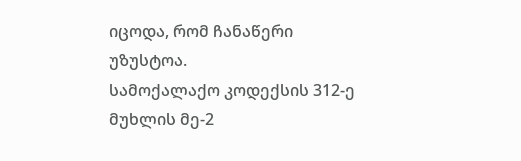იცოდა, რომ ჩანაწერი უზუსტოა.
სამოქალაქო კოდექსის 312-ე მუხლის მე-2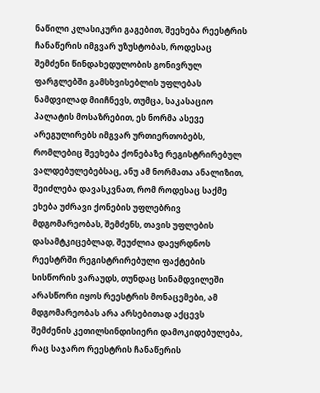ნაწილი კლასიკური გაგებით, შეეხება რეესტრის ჩანაწერის იმგვარ უზუსტობას, როდესაც შემძენი წინდახედულობის გონივრულ ფარგლებში გამსხვისებლის უფლებას ნამდვილად მიიჩნევს, თუმცა, საკასაციო პალატის მოსაზრებით, ეს ნორმა ასევე არეგულირებს იმგვარ ურთიერთობებს, რომლებიც შეეხება ქონებაზე რეგისტრირებულ ვალდებულებებსაც, ანუ ამ ნორმათა ანალიზით, შეიძლება დავასკვნათ, რომ როდესაც საქმე ეხება უძრავი ქონების უფლებრივ მდგომარეობას, შემძენს, თავის უფლების დასამტკიცებლად, შეუძლია დაეყრდნოს რეესტრში რეგისტრირებული ფაქტების სისწორის ვარაუდს, თუნდაც სინამდვილეში არასწორი იყოს რეესტრის მონაცემები, ამ მდგომარეობას არა არსებითად აქცევს შემძენის კეთილსინდისიერი დამოკიდებულება, რაც საჯარო რეესტრის ჩანაწერის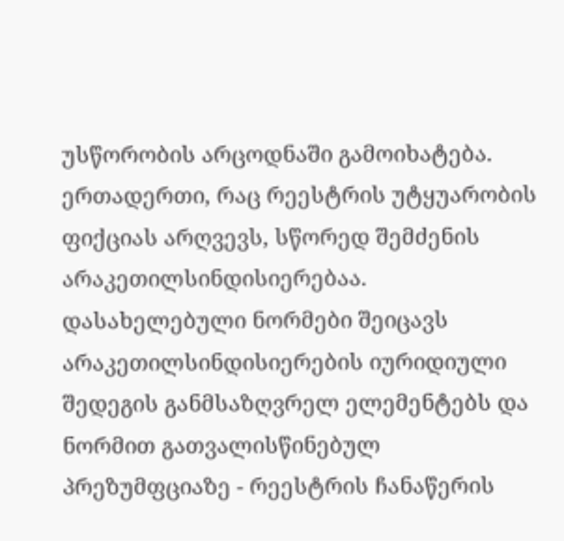უსწორობის არცოდნაში გამოიხატება. ერთადერთი, რაც რეესტრის უტყუარობის ფიქციას არღვევს, სწორედ შემძენის არაკეთილსინდისიერებაა. დასახელებული ნორმები შეიცავს არაკეთილსინდისიერების იურიდიული შედეგის განმსაზღვრელ ელემენტებს და ნორმით გათვალისწინებულ პრეზუმფციაზე - რეესტრის ჩანაწერის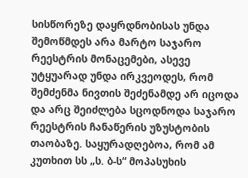სისწორეზე დაყრდნობისას უნდა შემოწმდეს არა მარტო საჯარო რეესტრის მონაცემები, ასევე უტყუარად უნდა ირკვეოდეს, რომ შემძენმა ნივთის შეძენამდე არ იცოდა და არც შეიძლება სცოდნოდა საჯარო რეესტრის ჩანაწერის უზუსტობის თაობაზე. საყურადღებოა, რომ ამ კუთხით სს „ს. ბ-ს“ მოპასუხის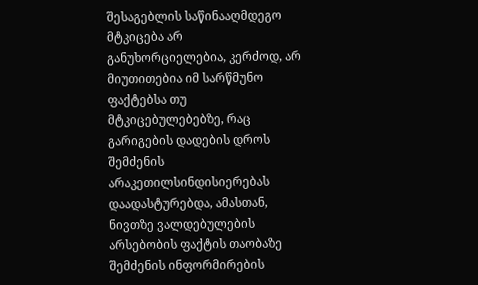შესაგებლის საწინააღმდეგო მტკიცება არ განუხორციელებია, კერძოდ, არ მიუთითებია იმ სარწმუნო ფაქტებსა თუ მტკიცებულებებზე, რაც გარიგების დადების დროს შემძენის არაკეთილსინდისიერებას დაადასტურებდა, ამასთან, ნივთზე ვალდებულების არსებობის ფაქტის თაობაზე შემძენის ინფორმირების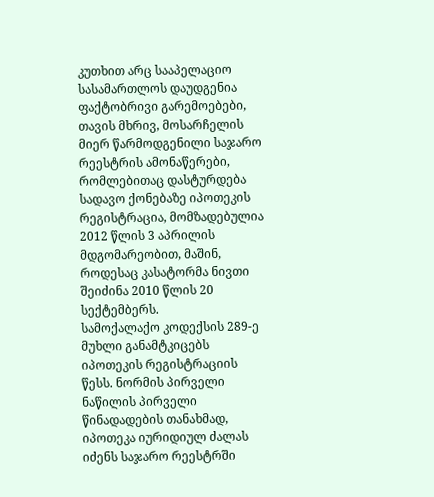კუთხით არც სააპელაციო სასამართლოს დაუდგენია ფაქტობრივი გარემოებები, თავის მხრივ, მოსარჩელის მიერ წარმოდგენილი საჯარო რეესტრის ამონაწერები, რომლებითაც დასტურდება სადავო ქონებაზე იპოთეკის რეგისტრაცია, მომზადებულია 2012 წლის 3 აპრილის მდგომარეობით, მაშინ, როდესაც კასატორმა ნივთი შეიძინა 2010 წლის 20 სექტემბერს.
სამოქალაქო კოდექსის 289-ე მუხლი განამტკიცებს იპოთეკის რეგისტრაციის წესს. ნორმის პირველი ნაწილის პირველი წინადადების თანახმად, იპოთეკა იურიდიულ ძალას იძენს საჯარო რეესტრში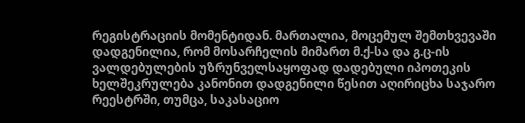რეგისტრაციის მომენტიდან. მართალია, მოცემულ შემთხვევაში დადგენილია, რომ მოსარჩელის მიმართ მ.ქ-სა და გ.ც-ის ვალდებულების უზრუნველსაყოფად დადებული იპოთეკის ხელშეკრულება კანონით დადგენილი წესით აღირიცხა საჯარო რეესტრში, თუმცა, საკასაციო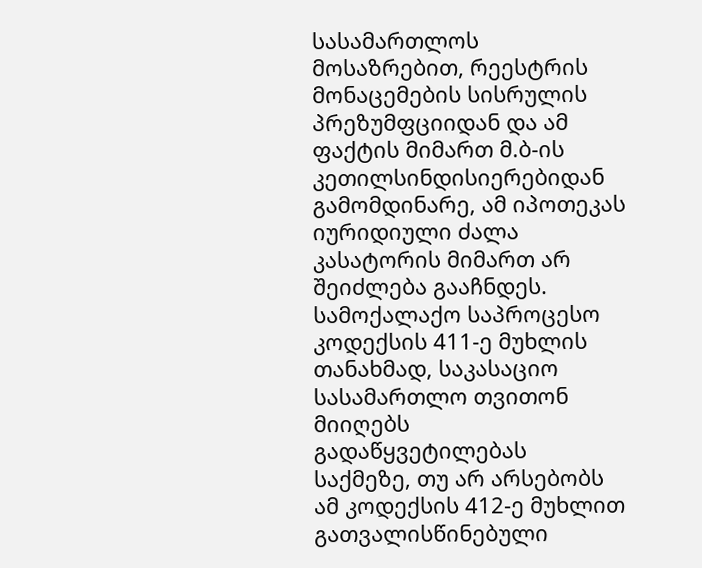სასამართლოს მოსაზრებით, რეესტრის მონაცემების სისრულის პრეზუმფციიდან და ამ ფაქტის მიმართ მ.ბ-ის კეთილსინდისიერებიდან გამომდინარე, ამ იპოთეკას იურიდიული ძალა კასატორის მიმართ არ შეიძლება გააჩნდეს.
სამოქალაქო საპროცესო კოდექსის 411-ე მუხლის თანახმად, საკასაციო სასამართლო თვითონ მიიღებს გადაწყვეტილებას საქმეზე, თუ არ არსებობს ამ კოდექსის 412-ე მუხლით გათვალისწინებული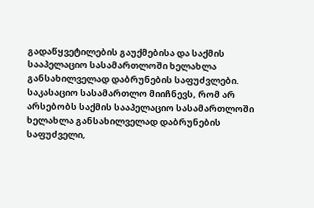გადაწყვეტილების გაუქმებისა და საქმის სააპელაციო სასამართლოში ხელახლა განსახილველად დაბრუნების საფუძვლები.
საკასაციო სასამართლო მიიჩნევს, რომ არ არსებობს საქმის სააპელაციო სასამართლოში ხელახლა განსახილველად დაბრუნების საფუძველი,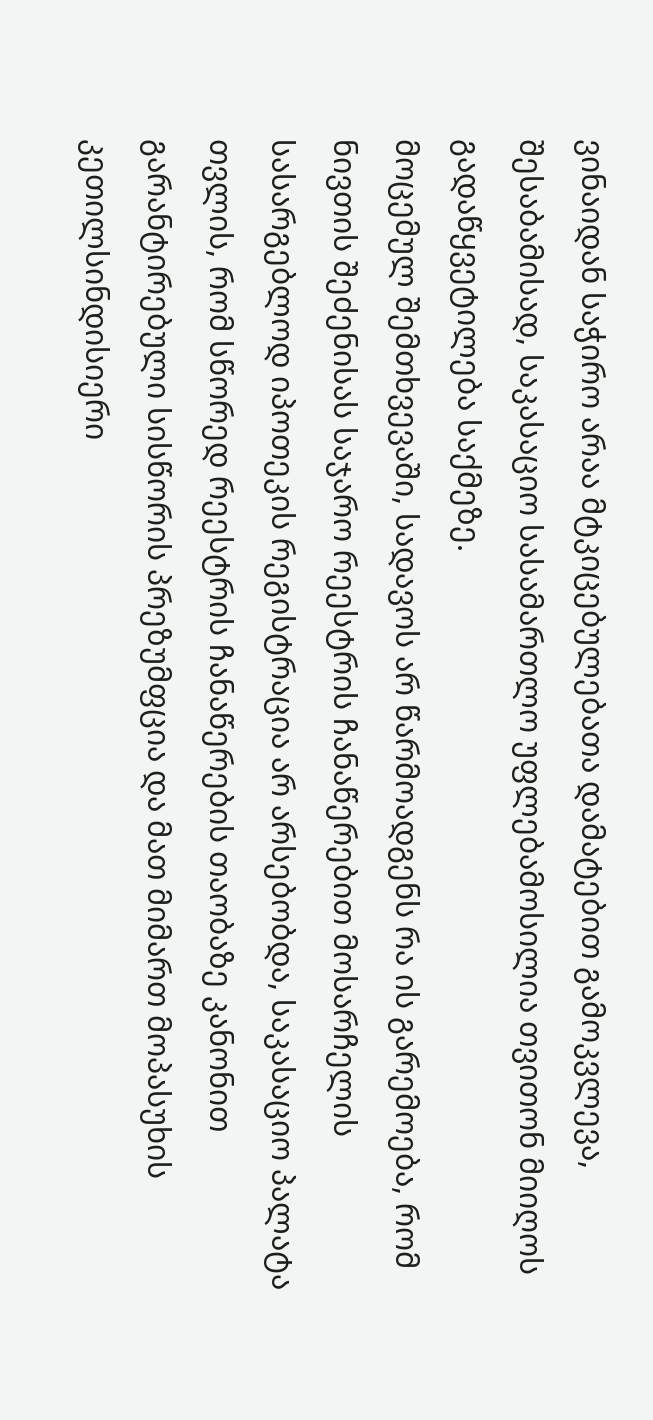ვინაიდან საჭირო არაა მტკიცებულებათა დამატებით გამოკვლევა, შესაბამისად, საკასაციო სასამართლო უფლებამოსილია თვითონ მიიღოს გადაწყვეტილება საქმეზე.
მოცემულ შემთხვევაში, სადავოს არ წარმოადგენს რა ის გარემოება, რომ ნივთის შეძენისას საჯარო რეესტრის ჩანაწერებით მოსარჩელის სასარგებლოდ იპოთეკის რეგისტრაცია არ არსებობდა, საკასაციო პალატა თვლის, რომ სწორედ რეესტრის ჩანაწერების თაობაზე კანონით გარანტირებული სისწორის პრეზუმფცია და მათ მიმართ მოპასუხის კეთილსინდისიერი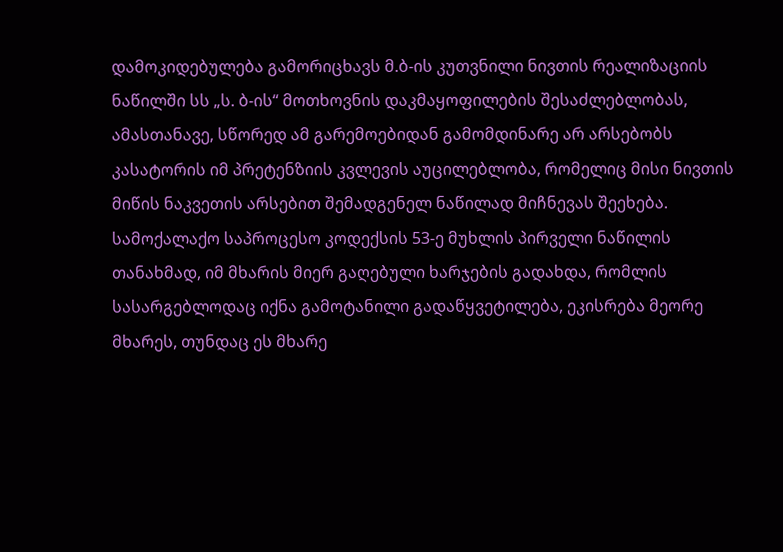დამოკიდებულება გამორიცხავს მ.ბ-ის კუთვნილი ნივთის რეალიზაციის ნაწილში სს „ს. ბ-ის“ მოთხოვნის დაკმაყოფილების შესაძლებლობას, ამასთანავე, სწორედ ამ გარემოებიდან გამომდინარე არ არსებობს კასატორის იმ პრეტენზიის კვლევის აუცილებლობა, რომელიც მისი ნივთის მიწის ნაკვეთის არსებით შემადგენელ ნაწილად მიჩნევას შეეხება.
სამოქალაქო საპროცესო კოდექსის 53-ე მუხლის პირველი ნაწილის თანახმად, იმ მხარის მიერ გაღებული ხარჯების გადახდა, რომლის სასარგებლოდაც იქნა გამოტანილი გადაწყვეტილება, ეკისრება მეორე მხარეს, თუნდაც ეს მხარე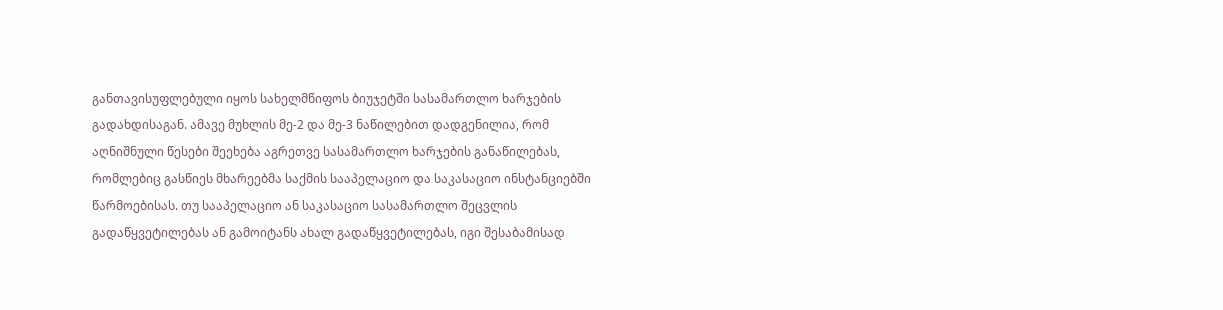განთავისუფლებული იყოს სახელმწიფოს ბიუჯეტში სასამართლო ხარჯების გადახდისაგან. ამავე მუხლის მე-2 და მე-3 ნაწილებით დადგენილია, რომ აღნიშნული წესები შეეხება აგრეთვე სასამართლო ხარჯების განაწილებას, რომლებიც გასწიეს მხარეებმა საქმის სააპელაციო და საკასაციო ინსტანციებში წარმოებისას. თუ სააპელაციო ან საკასაციო სასამართლო შეცვლის გადაწყვეტილებას ან გამოიტანს ახალ გადაწყვეტილებას, იგი შესაბამისად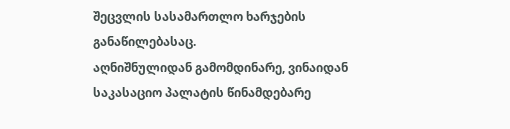შეცვლის სასამართლო ხარჯების განაწილებასაც.
აღნიშნულიდან გამომდინარე, ვინაიდან საკასაციო პალატის წინამდებარე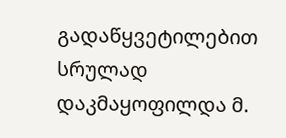გადაწყვეტილებით სრულად დაკმაყოფილდა მ.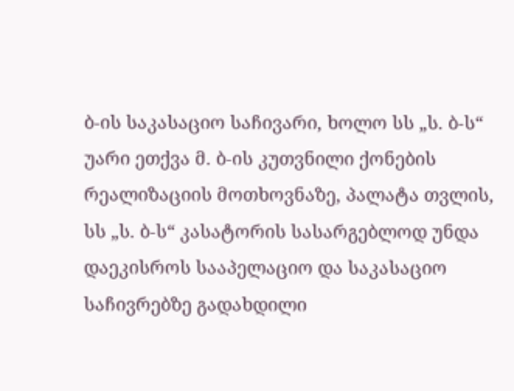ბ-ის საკასაციო საჩივარი, ხოლო სს „ს. ბ-ს“ უარი ეთქვა მ. ბ-ის კუთვნილი ქონების რეალიზაციის მოთხოვნაზე, პალატა თვლის, სს „ს. ბ-ს“ კასატორის სასარგებლოდ უნდა დაეკისროს სააპელაციო და საკასაციო საჩივრებზე გადახდილი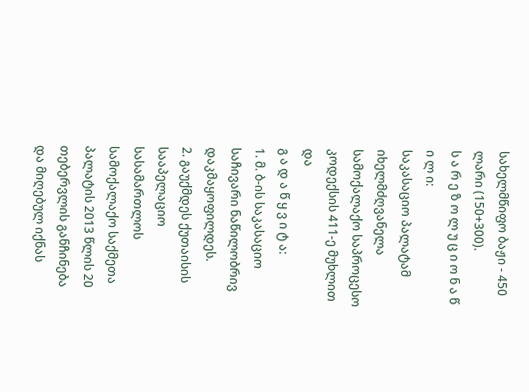სახელმწიფო ბაჟი - 450 ლარი (150+300).
ს ა რ ე ზ ო ლ უ ც ი ო ნ ა წ ი ლ ი:
საკასაციო პალატამ იხელმძღვანელა სამოქალაქო საპროცესო კოდექსის 411-ე მუხლით და
გ ა დ ა წ ყ ვ ი ტ ა:
1. მ. ბ-ის საკასაციო საჩივარი ნაწილობრივ დაკმაყოფილდეს.
2. გაუქმდეს ქუთაისის სააპელაციო სასამართლოს სამოქალაქო საქმეთა პალატის 2013 წლის 20 თებერვლის განჩინება და მიღებულ იქნას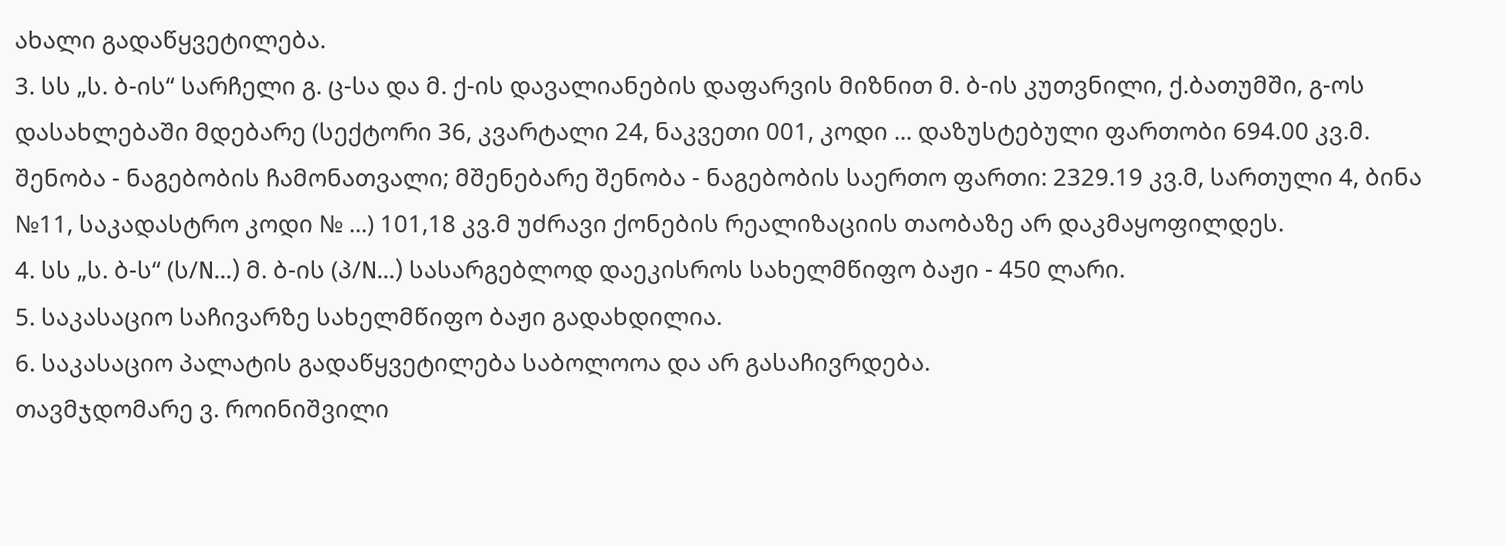ახალი გადაწყვეტილება.
3. სს „ს. ბ-ის“ სარჩელი გ. ც-სა და მ. ქ-ის დავალიანების დაფარვის მიზნით მ. ბ-ის კუთვნილი, ქ.ბათუმში, გ-ოს დასახლებაში მდებარე (სექტორი 36, კვარტალი 24, ნაკვეთი 001, კოდი ... დაზუსტებული ფართობი 694.00 კვ.მ. შენობა - ნაგებობის ჩამონათვალი; მშენებარე შენობა - ნაგებობის საერთო ფართი: 2329.19 კვ.მ, სართული 4, ბინა №11, საკადასტრო კოდი № ...) 101,18 კვ.მ უძრავი ქონების რეალიზაციის თაობაზე არ დაკმაყოფილდეს.
4. სს „ს. ბ-ს“ (ს/N...) მ. ბ-ის (პ/N...) სასარგებლოდ დაეკისროს სახელმწიფო ბაჟი - 450 ლარი.
5. საკასაციო საჩივარზე სახელმწიფო ბაჟი გადახდილია.
6. საკასაციო პალატის გადაწყვეტილება საბოლოოა და არ გასაჩივრდება.
თავმჯდომარე ვ. როინიშვილი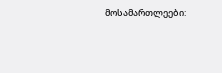მოსამართლეები: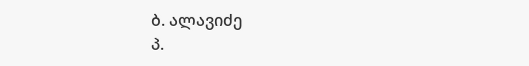ბ. ალავიძე
პ.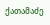ქათამაძე